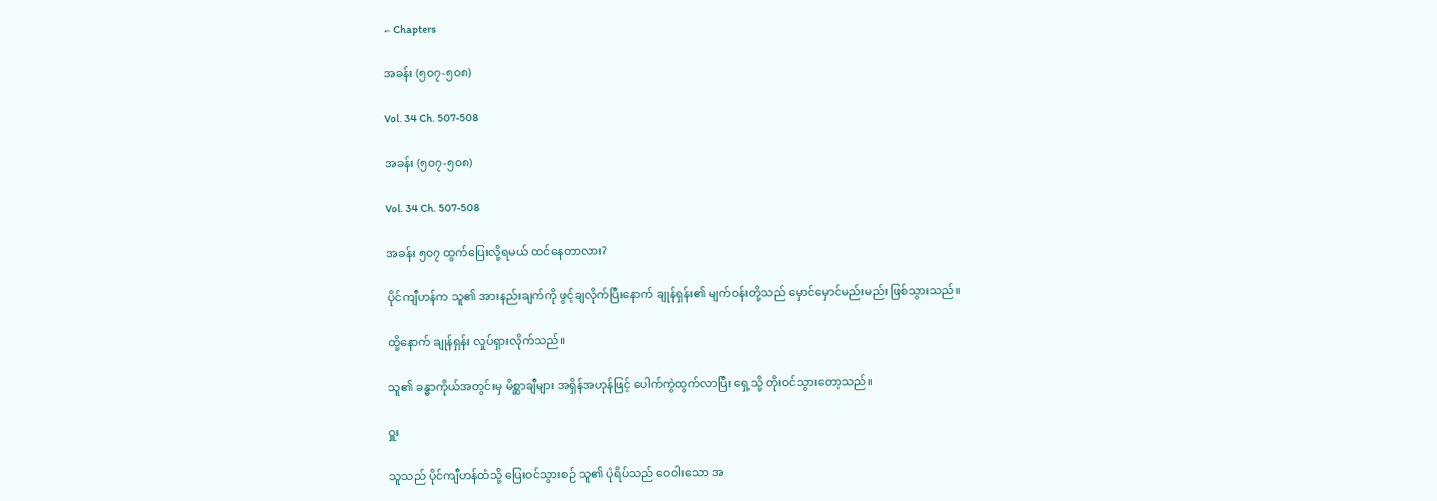← Chapters

အခန်း (၅၀၇-၅၀၈)

Vol. 34 Ch. 507-508

အခန်း (၅၀၇-၅၀၈)

Vol. 34 Ch. 507-508

အခန်း ၅၀၇ ထွက်ပြေးလို့ရမယ် ထင်နေတာလား?

ပိုင်ကျီဟန်က သူ၏ အားနည်းချက်ကို ဖွင့်ချလိုက်ပြီးနောက် ချုန်ရှန်း၏ မျက်ဝန်းတို့သည် မှောင်မှောင်မည်းမည်း ဖြစ်သွားသည်။

ထို့နောက် ချုန်ရှန်း လှုပ်ရှားလိုက်သည်။

သူ၏ ခန္ဓာကိုယ်အတွင်းမှ မိစ္ဆာချီများ အရှိန်အဟုန်ဖြင့် ပေါက်ကွဲထွက်လာပြီး ရှေ့သို့ တိုးဝင်သွားတော့သည်။

ဝှူး

သူသည် ပိုင်ကျီဟန်ထံသို့ ပြေးဝင်သွားစဉ် သူ၏ ပုံရိပ်သည် ဝေဝါးသော အ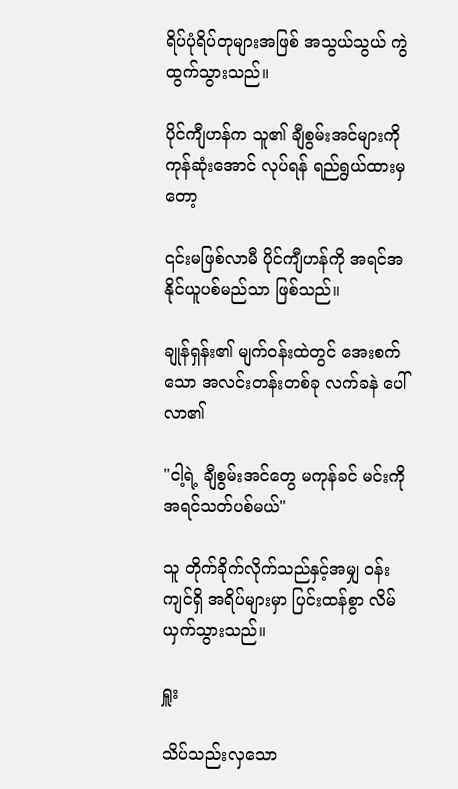ရိပ်ပုံရိပ်တုများအဖြစ် အသွယ်သွယ် ကွဲထွက်သွားသည်။

ပိုင်ကျီဟန်က သူ၏ ချီစွမ်းအင်များကို ကုန်ဆုံးအောင် လုပ်ရန် ရည်ရွယ်ထားမှတော့

၎င်းမဖြစ်လာမီ ပိုင်ကျီဟန်ကို အရင်အနိုင်ယူပစ်မည်သာ ဖြစ်သည်။

ချုန်ရှန်း၏ မျက်ဝန်းထဲတွင် အေးစက်သော အလင်းတန်းတစ်ခု လက်ခနဲ ပေါ်လာ၏

"ငါ့ရဲ့ ချီစွမ်းအင်တွေ မကုန်ခင် မင်းကို အရင်သတ်ပစ်မယ်"

သူ တိုက်ခိုက်လိုက်သည်နှင့်အမျှ ဝန်းကျင်ရှိ အရိပ်များမှာ ပြင်းထန်စွာ လိမ်ယှက်သွားသည်။

ရှူး

သိပ်သည်းလှသော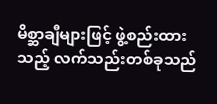မိစ္ဆာချီများဖြင့် ဖွဲ့စည်းထားသည့် လက်သည်းတစ်ခုသည်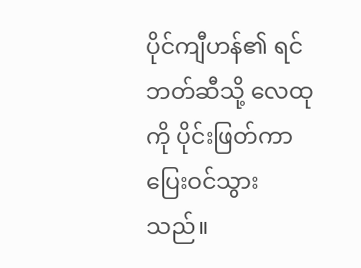ပိုင်ကျီဟန်၏ ရင်ဘတ်ဆီသို့ လေထုကို ပိုင်းဖြတ်ကာ ပြေးဝင်သွားသည်။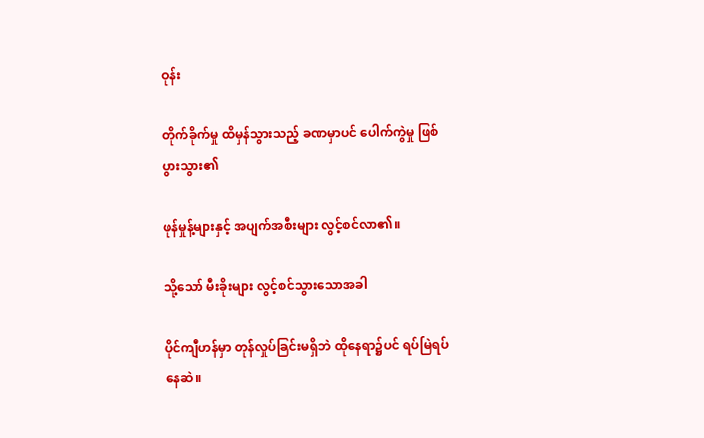ဝုန်း

တိုက်ခိုက်မှု ထိမှန်သွားသည့် ခဏမှာပင် ပေါက်ကွဲမှု ဖြစ်ပွားသွား၏

ဖုန်မှုန့်များနှင့် အပျက်အစီးများ လွင့်စင်လာ၏။

သို့သော် မီးခိုးများ လွင့်စင်သွားသောအခါ

ပိုင်ကျီဟန်မှာ တုန်လှုပ်ခြင်းမရှိဘဲ ထိုနေရာ၌ပင် ရပ်မြဲရပ်နေဆဲ။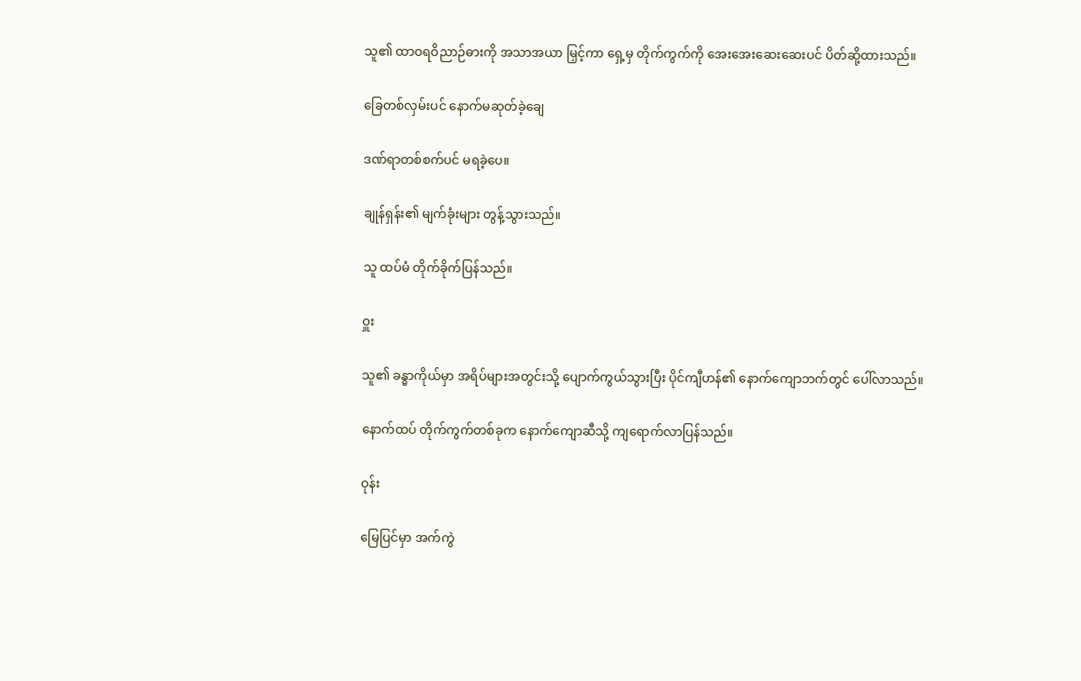သူ၏ ထာဝရဝိညာဉ်ဓားကို အသာအယာ မြှင့်ကာ ရှေ့မှ တိုက်ကွက်ကို အေးအေးဆေးဆေးပင် ပိတ်ဆို့ထားသည်။

ခြေတစ်လှမ်းပင် နောက်မဆုတ်ခဲ့ချေ

ဒဏ်ရာတစ်စက်ပင် မရခဲ့ပေ။

ချုန်ရှန်း၏ မျက်ခုံးများ တွန့်သွားသည်။

သူ ထပ်မံ တိုက်ခိုက်ပြန်သည်။

ဝှူး

သူ၏ ခန္ဓာကိုယ်မှာ အရိပ်များအတွင်းသို့ ပျောက်ကွယ်သွားပြီး ပိုင်ကျီဟန်၏ နောက်ကျောဘက်တွင် ပေါ်လာသည်။

နောက်ထပ် တိုက်ကွက်တစ်ခုက နောက်ကျောဆီသို့ ကျရောက်လာပြန်သည်။

ဝုန်း

မြေပြင်မှာ အက်ကွဲ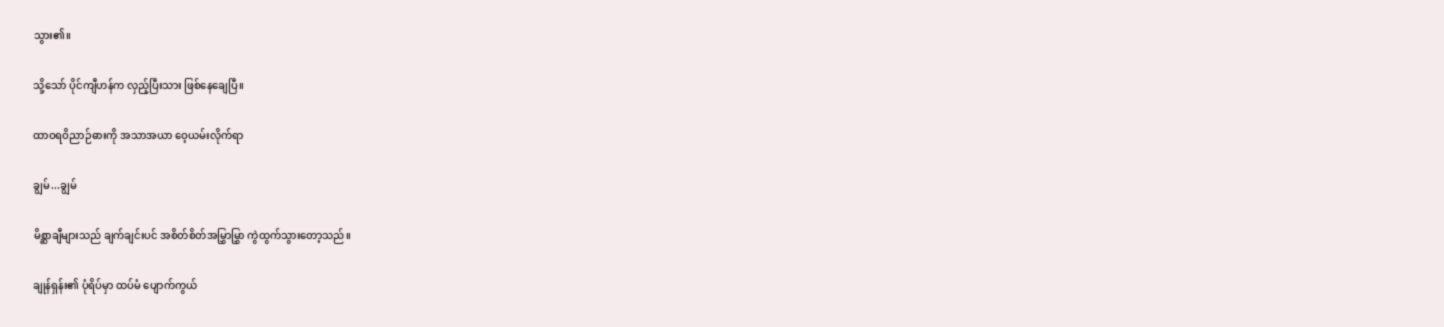သွား၏။

သို့သော် ပိုင်ကျီဟန်က လှည့်ပြီးသား ဖြစ်နေချေပြီ။

ထာဝရဝိညာဉ်ဓားကို အသာအယာ ဝေ့ယမ်းလိုက်ရာ

ချွမ်...ချွမ်

မိစ္ဆာချီများသည် ချက်ချင်းပင် အစိတ်စိတ်အမြွှာမြွှာ ကွဲထွက်သွားတော့သည်။

ချုန်ရှန်း၏ ပုံရိပ်မှာ ထပ်မံ ပျောက်ကွယ်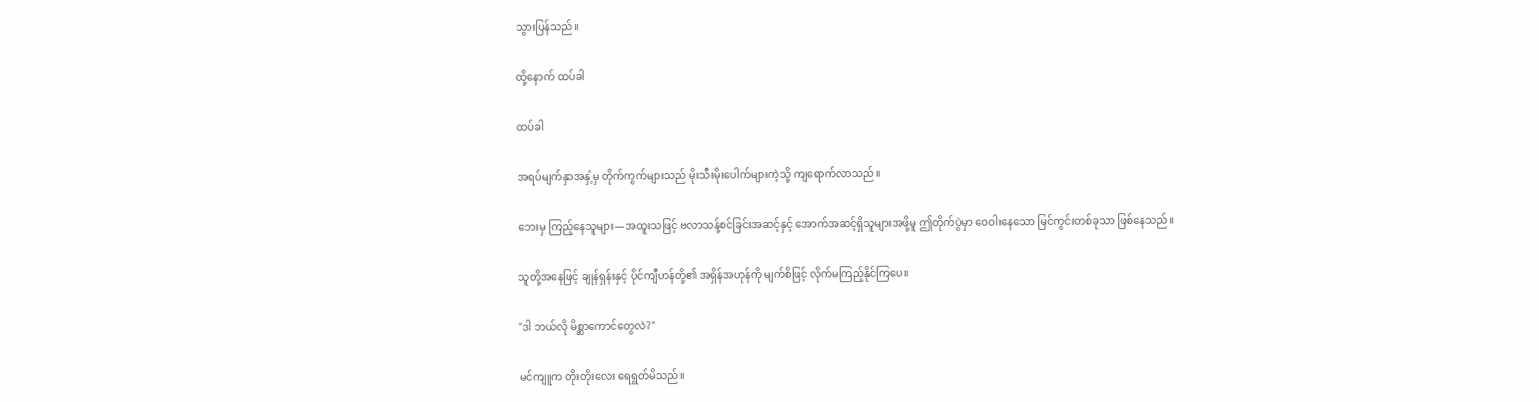သွားပြန်သည်။

ထို့နောက် ထပ်ခါ

ထပ်ခါ

အရပ်မျက်နှာအနှံ့မှ တိုက်ကွက်များသည် မိုးသီးမိုးပေါက်များကဲ့သို့ ကျရောက်လာသည်။

ဘေးမှ ကြည့်နေသူများ—အထူးသဖြင့် ဗလာသန့်စင်ခြင်းအဆင့်နှင့် အောက်အဆင့်ရှိသူများအဖို့မူ ဤတိုက်ပွဲမှာ ဝေဝါးနေသော မြင်ကွင်းတစ်ခုသာ ဖြစ်နေသည်။

သူတို့အနေဖြင့် ချုန်ရှန်းနှင့် ပိုင်ကျီဟန်တို့၏ အရှိန်အဟုန်ကို မျက်စိဖြင့် လိုက်မကြည့်နိုင်ကြပေ။

"ဒါ ဘယ်လို မိစ္ဆာကောင်တွေလဲ?"

မင်ကျူက တိုးတိုးလေး ရေရွတ်မိသည်။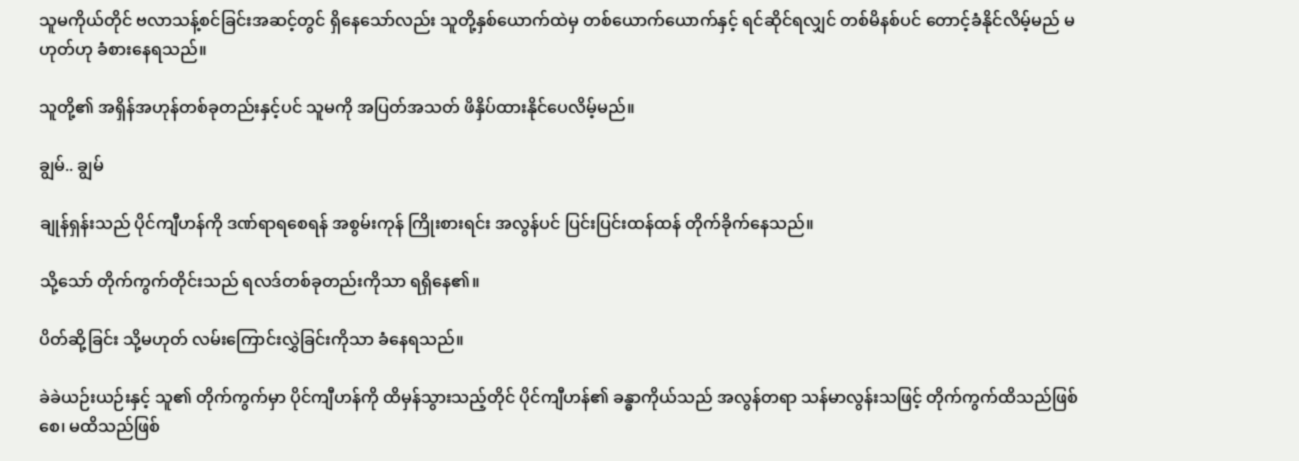သူမကိုယ်တိုင် ဗလာသန့်စင်ခြင်းအဆင့်တွင် ရှိနေသော်လည်း သူတို့နှစ်ယောက်ထဲမှ တစ်ယောက်ယောက်နှင့် ရင်ဆိုင်ရလျှင် တစ်မိနစ်ပင် တောင့်ခံနိုင်လိမ့်မည် မဟုတ်ဟု ခံစားနေရသည်။

သူတို့၏ အရှိန်အဟုန်တစ်ခုတည်းနှင့်ပင် သူမကို အပြတ်အသတ် ဖိနှိပ်ထားနိုင်ပေလိမ့်မည်။

ချွမ်.. ချွမ်

ချုန်ရှန်းသည် ပိုင်ကျီဟန်ကို ဒဏ်ရာရစေရန် အစွမ်းကုန် ကြိုးစားရင်း အလွန်ပင် ပြင်းပြင်းထန်ထန် တိုက်ခိုက်နေသည်။

သို့သော် တိုက်ကွက်တိုင်းသည် ရလဒ်တစ်ခုတည်းကိုသာ ရရှိနေ၏။

ပိတ်ဆို့ခြင်း သို့မဟုတ် လမ်းကြောင်းလွှဲခြင်းကိုသာ ခံနေရသည်။

ခဲခဲယဉ်းယဉ်းနှင့် သူ၏ တိုက်ကွက်မှာ ပိုင်ကျီဟန်ကို ထိမှန်သွားသည့်တိုင် ပိုင်ကျီဟန်၏ ခန္ဓာကိုယ်သည် အလွန်တရာ သန်မာလွန်းသဖြင့် တိုက်ကွက်ထိသည်ဖြစ်စေ၊ မထိသည်ဖြစ်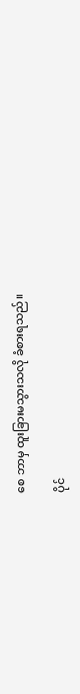စေ ဘာမှ ထူးခြားမသွားသလို ခံစားရသည်။

ပိုင်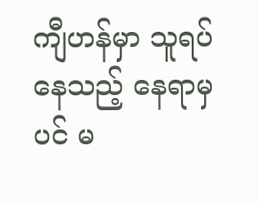ကျီဟန်မှာ သူရပ်နေသည့် နေရာမှပင် မ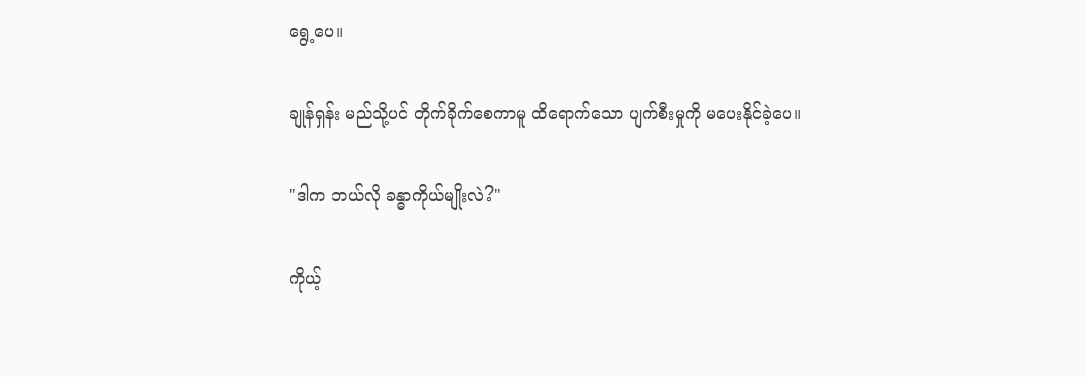ရွေ့ပေ။

ချုန်ရှန်း မည်သို့ပင် တိုက်ခိုက်စေကာမူ ထိရောက်သော ပျက်စီးမှုကို မပေးနိုင်ခဲ့ပေ။

"ဒါက ဘယ်လို ခန္ဓာကိုယ်မျိုးလဲ?"

ကိုယ့်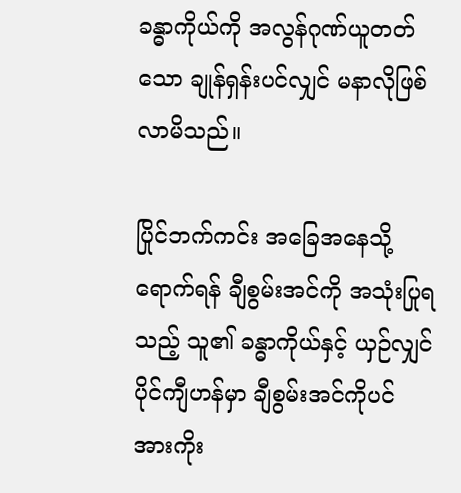ခန္ဓာကိုယ်ကို အလွန်ဂုဏ်ယူတတ်သော ချုန်ရှန်းပင်လျှင် မနာလိုဖြစ်လာမိသည်။

ပြိုင်ဘက်ကင်း အခြေအနေသို့ ရောက်ရန် ချီစွမ်းအင်ကို အသုံးပြုရသည့် သူ၏ ခန္ဓာကိုယ်နှင့် ယှဉ်လျှင် ပိုင်ကျီဟန်မှာ ချီစွမ်းအင်ကိုပင် အားကိုး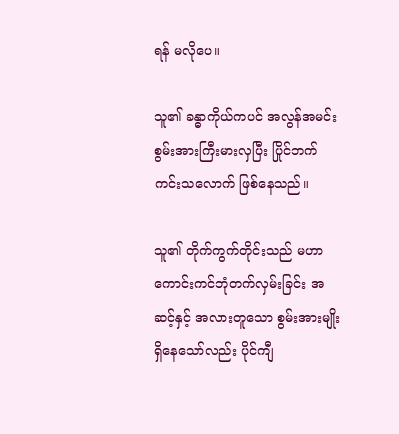ရန် မလိုပေ။

သူ၏ ခန္ဓာကိုယ်ကပင် အလွန်အမင်း စွမ်းအားကြီးမားလှပြီး ပြိုင်ဘက်ကင်းသလောက် ဖြစ်နေသည်။

သူ၏ တိုက်ကွက်တိုင်းသည် မဟာကောင်းကင်ဘုံတက်လှမ်းခြင်း အဆင့်နှင့် အလားတူသော စွမ်းအားမျိုး ရှိနေသော်လည်း ပိုင်ကျီ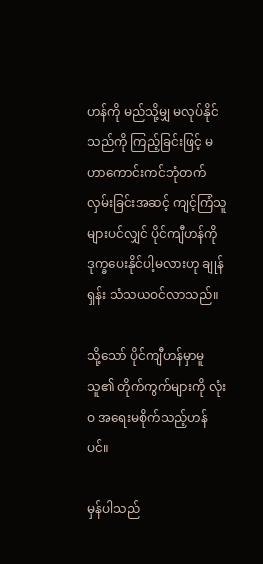ဟန်ကို မည်သို့မျှ မလုပ်နိုင်သည်ကို ကြည့်ခြင်းဖြင့် မဟာကောင်းကင်ဘုံတက်လှမ်းခြင်းအဆင့် ကျင့်ကြံသူများပင်လျှင် ပိုင်ကျီဟန်ကို ဒုက္ခပေးနိုင်ပါ့မလားဟု ချုန်ရှန်း သံသယဝင်လာသည်။

သို့သော် ပိုင်ကျီဟန်မှာမူ သူ၏ တိုက်ကွက်များကို လုံးဝ အရေးမစိုက်သည့်ဟန်ပင်။

မှန်ပါသည်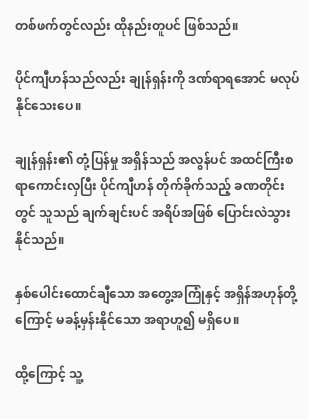တစ်ဖက်တွင်လည်း ထိုနည်းတူပင် ဖြစ်သည်။

ပိုင်ကျီဟန်သည်လည်း ချုန်ရှန်းကို ဒဏ်ရာရအောင် မလုပ်နိုင်သေးပေ။

ချုန်ရှန်း၏ တုံ့ပြန်မှု အရှိန်သည် အလွန်ပင် အထင်ကြီးစရာကောင်းလှပြီး ပိုင်ကျီဟန် တိုက်ခိုက်သည့် ခဏတိုင်းတွင် သူသည် ချက်ချင်းပင် အရိပ်အဖြစ် ပြောင်းလဲသွားနိုင်သည်။

နှစ်ပေါင်းထောင်ချီသော အတွေ့အကြုံနှင့် အရှိန်အဟုန်တို့ကြောင့် မခန့်မှန်းနိုင်သော အရာဟူ၍ မရှိပေ။

ထို့ကြောင့် သူ့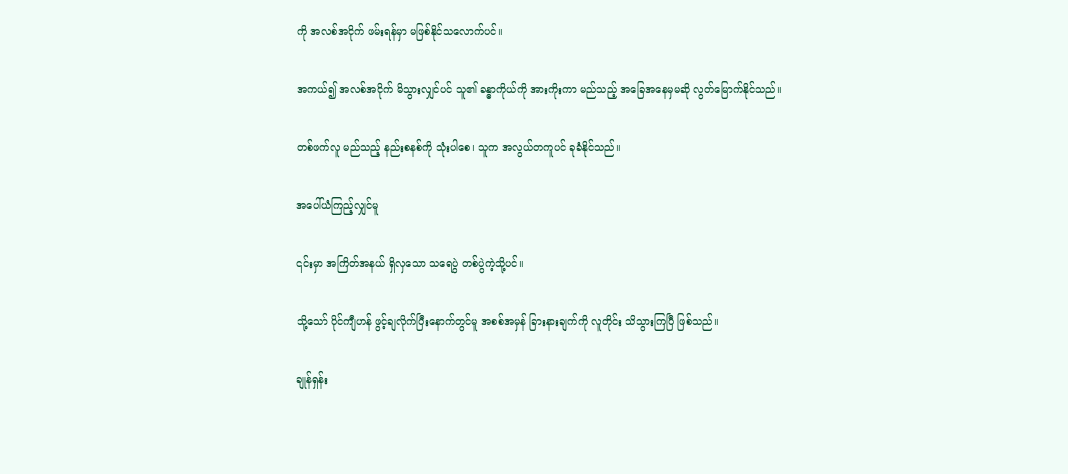ကို အလစ်အငိုက် ဖမ်းရန်မှာ မဖြစ်နိုင်သလောက်ပင်။

အကယ်၍ အလစ်အငိုက် မိသွားလျှင်ပင် သူ၏ ခန္ဓာကိုယ်ကို အားကိုးကာ မည်သည့် အခြေအနေမှမဆို လွတ်မြောက်နိုင်သည်။

တစ်ဖက်လူ မည်သည့် နည်းစနစ်ကို သုံးပါစေ၊ သူက အလွယ်တကူပင် ခုခံနိုင်သည်။

အပေါ်ယံကြည့်လျှင်မူ

၎င်းမှာ အကြိတ်အနယ် ရှိလှသော သရေပွဲ တစ်ပွဲကဲ့သို့ပင်။

သို့သော် ပိုင်ကျီဟန် ဖွင့်ချလိုက်ပြီးနောက်တွင်မူ အစစ်အမှန် ခြားနားချက်ကို လူတိုင်း သိသွားကြပြီ ဖြစ်သည်။

ချုန်ရှန်း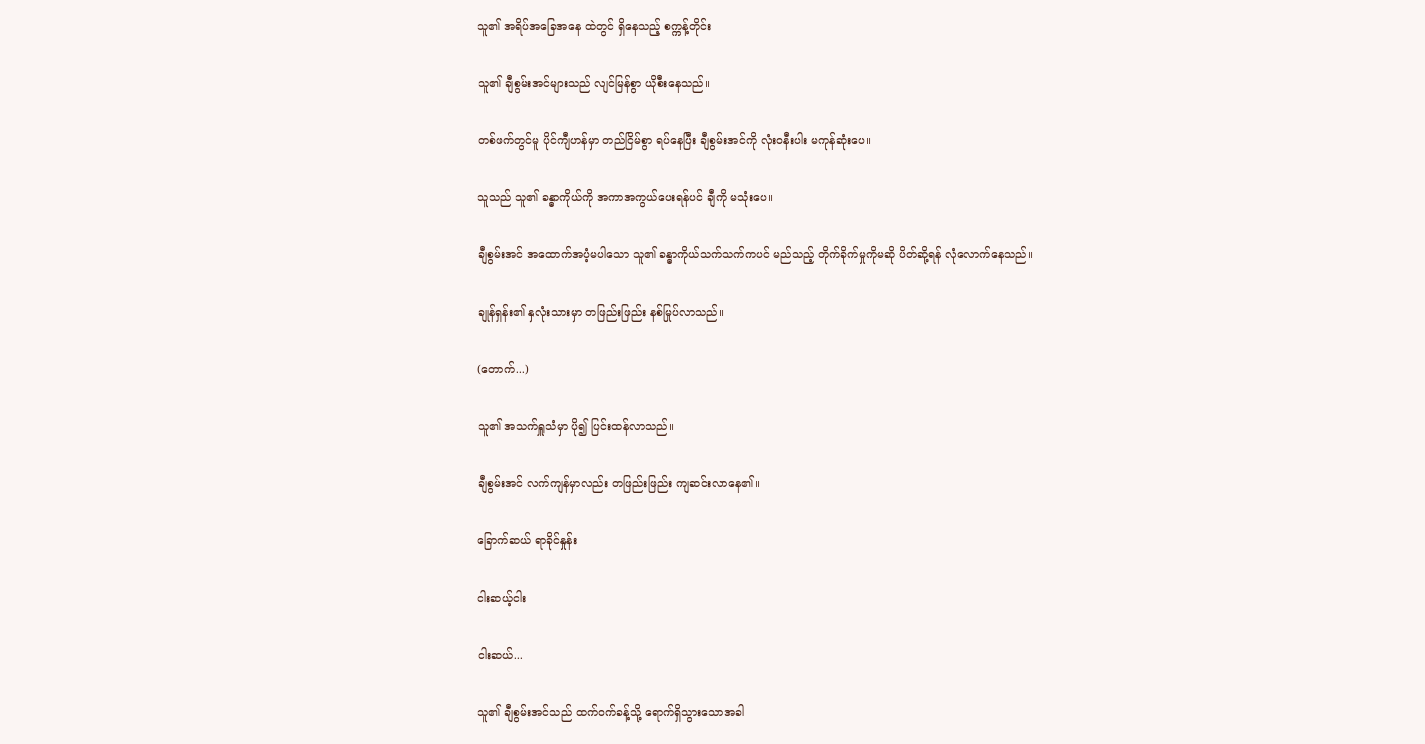သူ၏ အရိပ်အခြေအနေ ထဲတွင် ရှိနေသည့် စက္ကန့်တိုင်း

သူ၏ ချီစွမ်းအင်များသည် လျင်မြန်စွာ ယိုစီးနေသည်။

တစ်ဖက်တွင်မူ ပိုင်ကျီဟန်မှာ တည်ငြိမ်စွာ ရပ်နေပြီး ချီစွမ်းအင်ကို လုံးဝနီးပါး မကုန်ဆုံးပေ။

သူသည် သူ၏ ခန္ဓာကိုယ်ကို အကာအကွယ်ပေးရန်ပင် ချီကို မသုံးပေ။

ချီစွမ်းအင် အထောက်အပံ့မပါသော သူ၏ ခန္ဓာကိုယ်သက်သက်ကပင် မည်သည့် တိုက်ခိုက်မှုကိုမဆို ပိတ်ဆို့ရန် လုံလောက်နေသည်။

ချုန်ရှန်း၏ နှလုံးသားမှာ တဖြည်းဖြည်း နစ်မြုပ်လာသည်။

(တောက်...)

သူ၏ အသက်ရှူသံမှာ ပို၍ ပြင်းထန်လာသည်။

ချီစွမ်းအင် လက်ကျန်မှာလည်း တဖြည်းဖြည်း ကျဆင်းလာနေ၏။

ခြောက်ဆယ် ရာခိုင်နှုန်း

ငါးဆယ့်ငါး

ငါးဆယ်...

သူ၏ ချီစွမ်းအင်သည် ထက်ဝက်ခန့်သို့ ရောက်ရှိသွားသောအခါ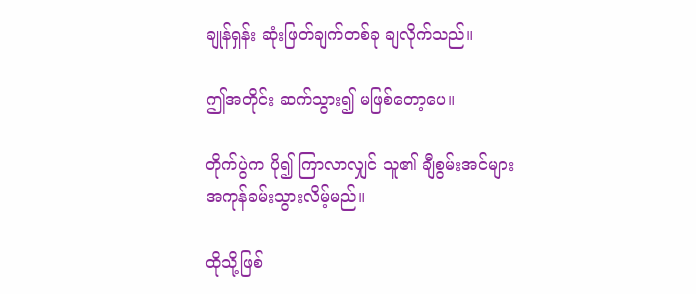ချုန်ရှန်း ဆုံးဖြတ်ချက်တစ်ခု ချလိုက်သည်။

ဤအတိုင်း ဆက်သွား၍ မဖြစ်တော့ပေ။

တိုက်ပွဲက ပို၍ ကြာလာလျှင် သူ၏ ချီစွမ်းအင်များ အကုန်ခမ်းသွားလိမ့်မည်။

ထိုသို့ဖြစ်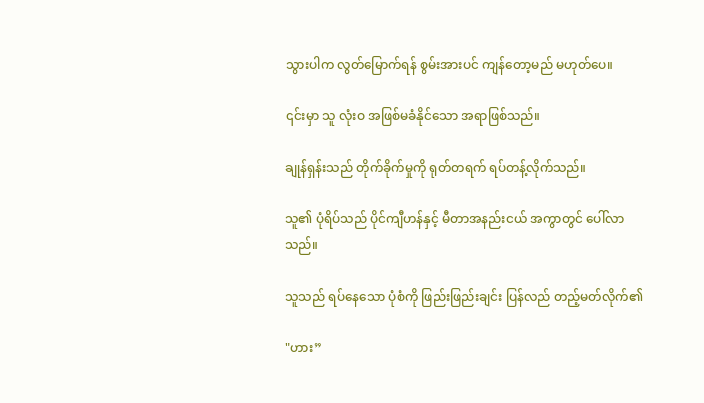သွားပါက လွတ်မြောက်ရန် စွမ်းအားပင် ကျန်တော့မည် မဟုတ်ပေ။

၎င်းမှာ သူ လုံးဝ အဖြစ်မခံနိုင်သော အရာဖြစ်သည်။

ချုန်ရှန်းသည် တိုက်ခိုက်မှုကို ရုတ်တရက် ရပ်တန့်လိုက်သည်။

သူ၏ ပုံရိပ်သည် ပိုင်ကျီဟန်နှင့် မီတာအနည်းငယ် အကွာတွင် ပေါ်လာသည်။

သူသည် ရပ်နေသော ပုံစံကို ဖြည်းဖြည်းချင်း ပြန်လည် တည့်မတ်လိုက်၏

"ဟား”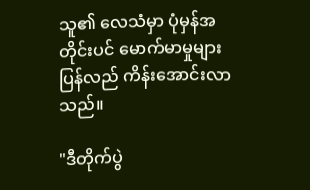သူ၏ လေသံမှာ ပုံမှန်အတိုင်းပင် မောက်မာမှုများ ပြန်လည် ကိန်းအောင်းလာသည်။

"ဒီတိုက်ပွဲ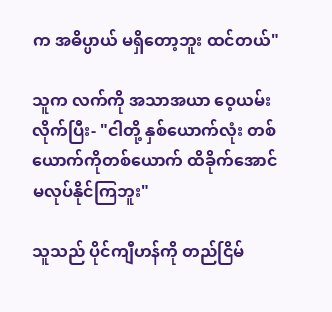က အဓိပ္ပာယ် မရှိတော့ဘူး ထင်တယ်"

သူက လက်ကို အသာအယာ ဝေ့ယမ်းလိုက်ပြီး- "ငါတို့ နှစ်ယောက်လုံး တစ်ယောက်ကိုတစ်ယောက် ထိခိုက်အောင် မလုပ်နိုင်ကြဘူး"

သူသည် ပိုင်ကျီဟန်ကို တည်ငြိမ်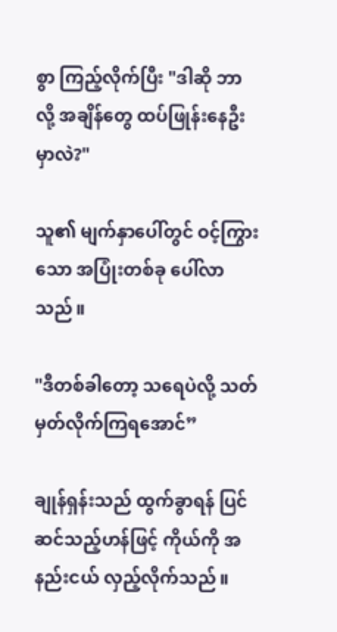စွာ ကြည့်လိုက်ပြီး "ဒါဆို ဘာလို့ အချိန်တွေ ထပ်ဖြုန်းနေဦးမှာလဲ?"

သူ၏ မျက်နှာပေါ်တွင် ဝင့်ကြွားသော အပြုံးတစ်ခု ပေါ်လာသည်။

"ဒီတစ်ခါတော့ သရေပဲလို့ သတ်မှတ်လိုက်ကြရအောင်”

ချုန်ရှန်းသည် ထွက်ခွာရန် ပြင်ဆင်သည့်ဟန်ဖြင့် ကိုယ်ကို အနည်းငယ် လှည့်လိုက်သည်။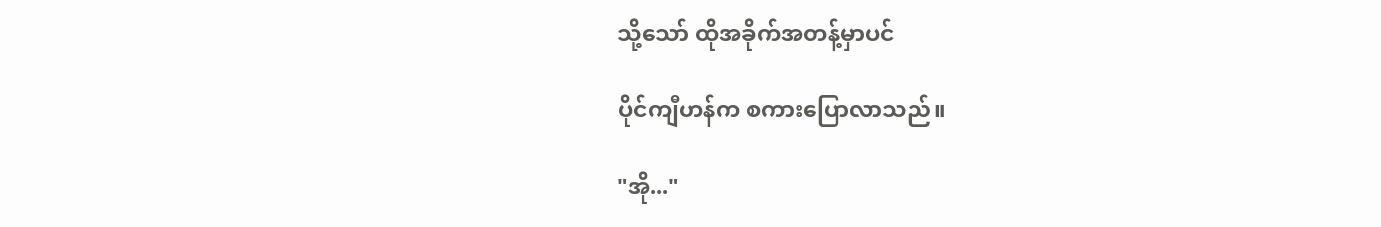သို့သော် ထိုအခိုက်အတန့်မှာပင်

ပိုင်ကျီဟန်က စကားပြောလာသည်။

"အို..."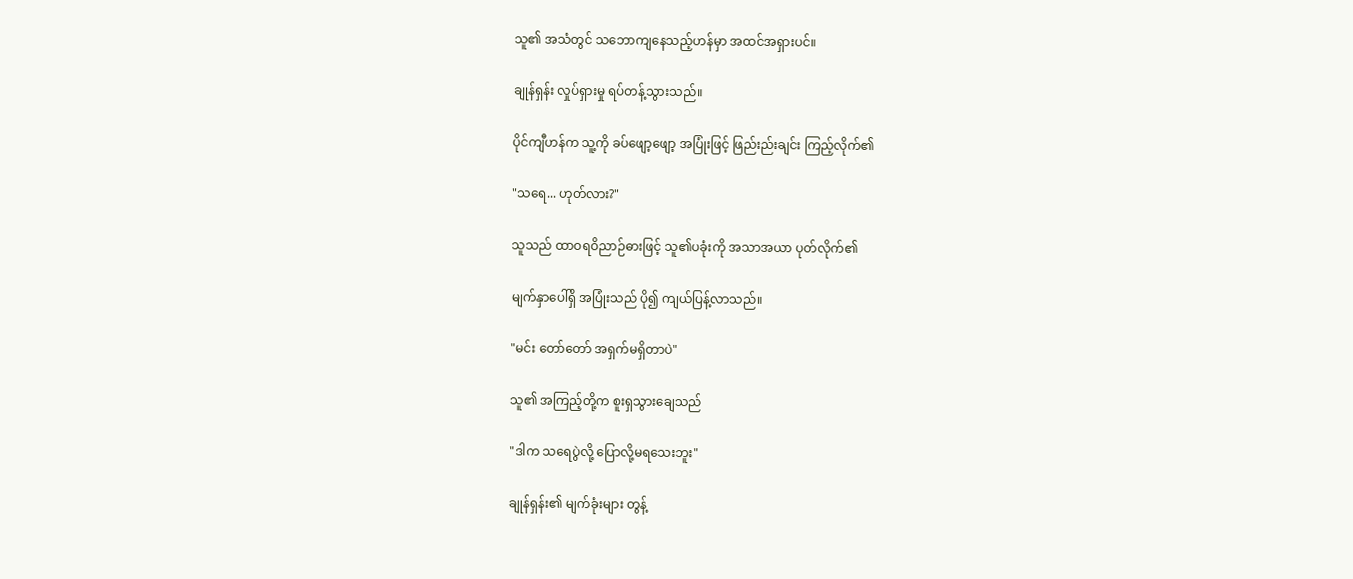သူ၏ အသံတွင် သဘောကျနေသည့်ဟန်မှာ အထင်အရှားပင်။

ချုန်ရှန်း လှုပ်ရှားမှု ရပ်တန့်သွားသည်။

ပိုင်ကျီဟန်က သူ့ကို ခပ်ဖျော့ဖျော့ အပြုံးဖြင့် ဖြည်းည်းချင်း ကြည့်လိုက်၏

"သရေ... ဟုတ်လား?"

သူသည် ထာဝရဝိညာဉ်ဓားဖြင့် သူ၏ပခုံးကို အသာအယာ ပုတ်လိုက်၏

မျက်နှာပေါ်ရှိ အပြုံးသည် ပို၍ ကျယ်ပြန့်လာသည်။

"မင်း တော်တော် အရှက်မရှိတာပဲ"

သူ၏ အကြည့်တို့က စူးရှသွားချေသည်

"ဒါက သရေပွဲလို့ ပြောလို့မရသေးဘူး"

ချုန်ရှန်း၏ မျက်ခုံးများ တွန့်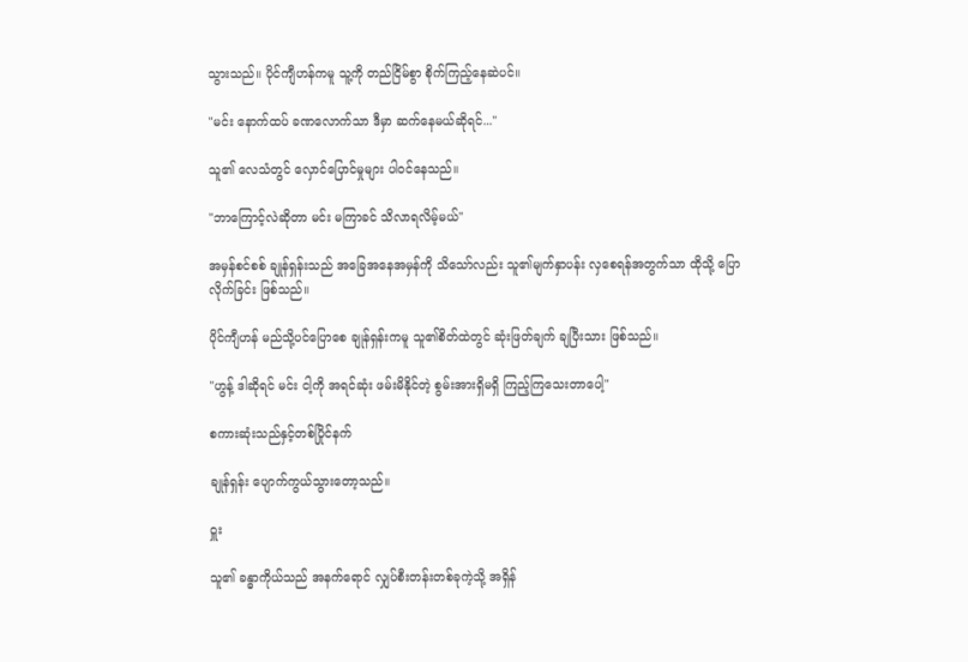သွားသည်။ ပိုင်ကျီဟန်ကမူ သူ့ကို တည်ငြိမ်စွာ စိုက်ကြည့်နေဆဲပင်။

"မင်း နောက်ထပ် ခဏလောက်သာ ဒီမှာ ဆက်နေမယ်ဆိုရင်..."

သူ၏ လေသံတွင် လှောင်ပြောင်မှုများ ပါဝင်နေသည်။

"ဘာကြောင့်လဲဆိုတာ မင်း မကြာခင် သိလာရလိမ့်မယ်"

အမှန်စင်စစ် ချုန်ရှန်းသည် အခြေအနေအမှန်ကို သိသော်လည်း သူ၏မျက်နှာပန်း လှစေရန်အတွက်သာ ထိုသို့ ပြောလိုက်ခြင်း ဖြစ်သည်။

ပိုင်ကျီဟန် မည်သို့ပင်ပြောစေ ချုန်ရှန်းကမူ သူ၏စိတ်ထဲတွင် ဆုံးဖြတ်ချက် ချပြီးသား ဖြစ်သည်။

"ဟွန့် ဒါဆိုရင် မင်း ငါ့ကို အရင်ဆုံး ဖမ်းမိနိုင်တဲ့ စွမ်းအားရှိမရှိ ကြည့်ကြသေးတာပေါ့"

စကားဆုံးသည်နှင့်တစ်ပြိုင်နက်

ချုန်ရှန်း ပျောက်ကွယ်သွားတော့သည်။

ဝှူး

သူ၏ ခန္ဓာကိုယ်သည် အနက်ရောင် လျှပ်စီးတန်းတစ်ခုကဲ့သို့ အရှိန်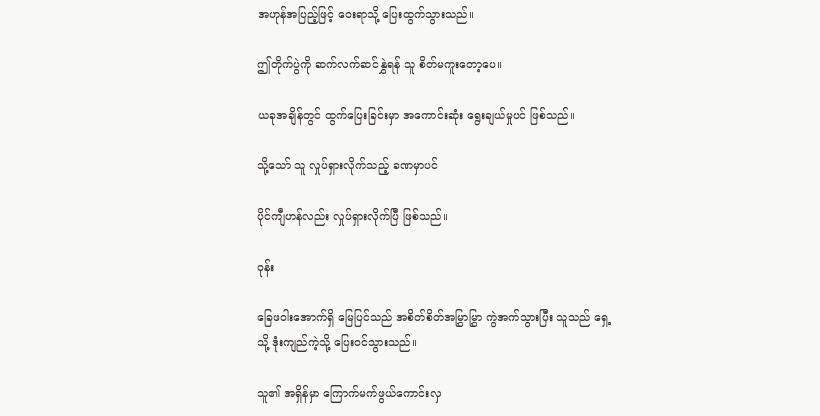အဟုန်အပြည့်ဖြင့် ဝေးရာသို့ ပြေးထွက်သွားသည်။

ဤတိုက်ပွဲကို ဆက်လက်ဆင်နွှဲရန် သူ စိတ်မကူးတော့ပေ။

ယခုအချိန်တွင် ထွက်ပြေးခြင်းမှာ အကောင်းဆုံး ရွေးချယ်မှုပင် ဖြစ်သည်။

သို့သော် သူ လှုပ်ရှားလိုက်သည့် ခဏမှာပင်

ပိုင်ကျီဟန်လည်း လှုပ်ရှားလိုက်ပြီ ဖြစ်သည်။

ဝုန်း

ခြေဖဝါးအောက်ရှိ မြေပြင်သည် အစိတ်စိတ်အမြွှာမြွှာ ကွဲအက်သွားပြီး သူသည် ရှေ့သို့ ဒုံးကျည်ကဲ့သို့ ပြေးဝင်သွားသည်။

သူ၏ အရှိန်မှာ ကြောက်မက်ဖွယ်ကောင်းလှ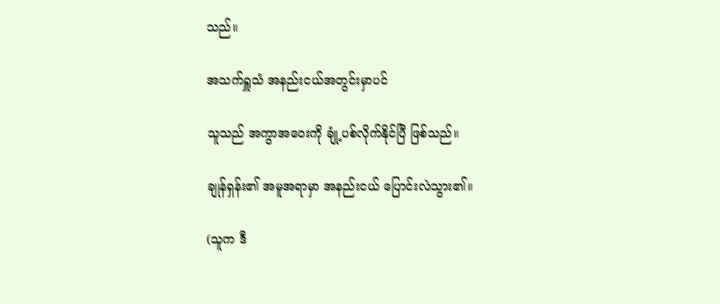သည်။

အသက်ရှူသံ အနည်းငယ်အတွင်းမှာပင်

သူသည် အကွာအဝေးကို ချုံ့ပစ်လိုက်နိုင်ပြီ ဖြစ်သည်။

ချုန်ရှန်း၏ အမူအရာမှာ အနည်းငယ် ပြောင်းလဲသွား၏။

(သူက ဒီ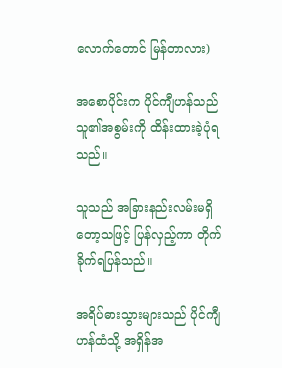လောက်တောင် မြန်တာလား)

အစောပိုင်းက ပိုင်ကျီဟန်သည် သူ၏အစွမ်းကို ထိန်းထားခဲ့ပုံရသည်။

သူသည် အခြားနည်းလမ်းမရှိတော့သဖြင့် ပြန်လှည့်ကာ တိုက်ခိုက်ရပြန်သည်။

အရိပ်ဓားသွားများသည် ပိုင်ကျီဟန်ထံသို့ အရှိန်အ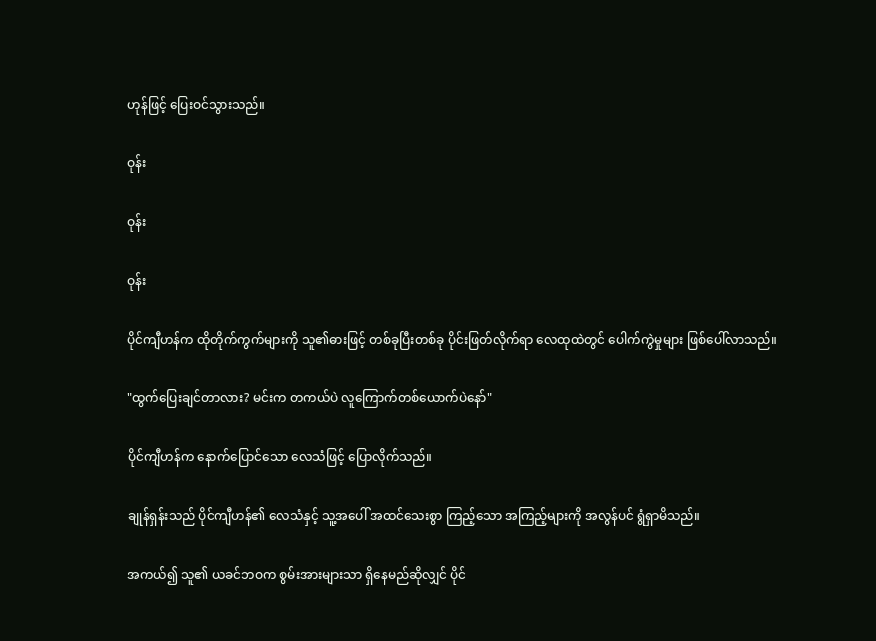ဟုန်ဖြင့် ပြေးဝင်သွားသည်။

ဝုန်း

ဝုန်း

ဝုန်း

ပိုင်ကျီဟန်က ထိုတိုက်ကွက်များကို သူ၏ဓားဖြင့် တစ်ခုပြီးတစ်ခု ပိုင်းဖြတ်လိုက်ရာ လေထုထဲတွင် ပေါက်ကွဲမှုများ ဖြစ်ပေါ်လာသည်။

"ထွက်ပြေးချင်တာလား? မင်းက တကယ်ပဲ လူကြောက်တစ်ယောက်ပဲနော်"

ပိုင်ကျီဟန်က နောက်ပြောင်သော လေသံဖြင့် ပြောလိုက်သည်။

ချုန်ရှန်းသည် ပိုင်ကျီဟန်၏ လေသံနှင့် သူ့အပေါ် အထင်သေးစွာ ကြည့်သော အကြည့်များကို အလွန်ပင် ရွံရှာမိသည်။

အကယ်၍ သူ၏ ယခင်ဘဝက စွမ်းအားများသာ ရှိနေမည်ဆိုလျှင် ပိုင်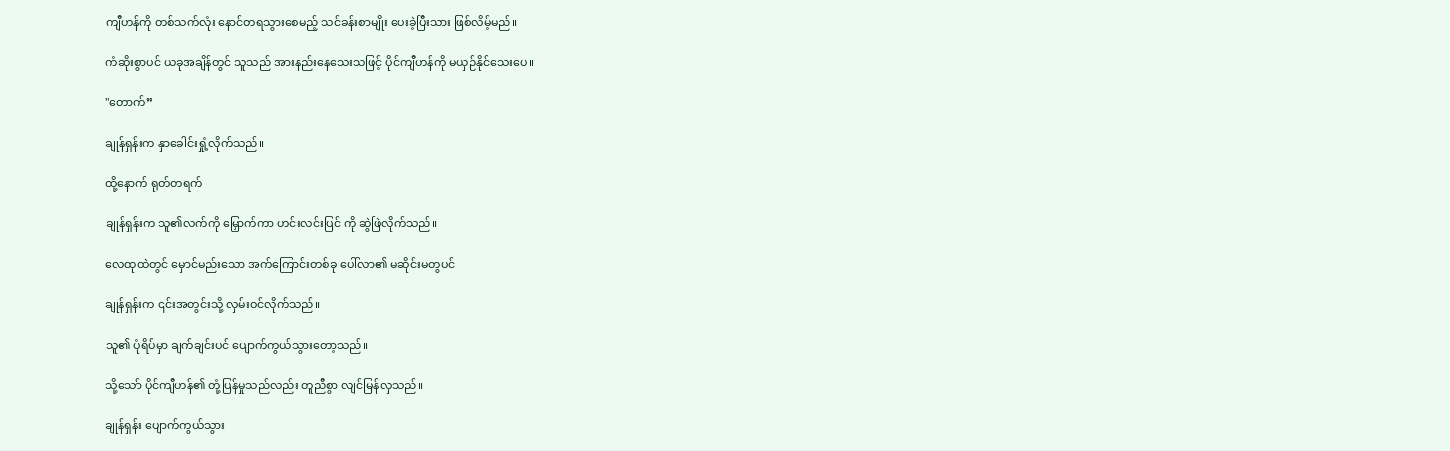ကျီဟန်ကို တစ်သက်လုံး နောင်တရသွားစေမည့် သင်ခန်းစာမျိုး ပေးခဲ့ပြီးသား ဖြစ်လိမ့်မည်။

ကံဆိုးစွာပင် ယခုအချိန်တွင် သူသည် အားနည်းနေသေးသဖြင့် ပိုင်ကျီဟန်ကို မယှဉ်နိုင်သေးပေ။

"တောက်”

ချုန်ရှန်းက နှာခေါင်းရှုံ့လိုက်သည်။

ထို့နောက် ရုတ်တရက်

ချုန်ရှန်းက သူ၏လက်ကို မြှောက်ကာ ဟင်းလင်းပြင် ကို ဆွဲဖြဲလိုက်သည်။

လေထုထဲတွင် မှောင်မည်းသော အက်ကြောင်းတစ်ခု ပေါ်လာ၏ မဆိုင်းမတွပင်

ချုန်ရှန်းက ၎င်းအတွင်းသို့ လှမ်းဝင်လိုက်သည်။

သူ၏ ပုံရိပ်မှာ ချက်ချင်းပင် ပျောက်ကွယ်သွားတော့သည်။

သို့သော် ပိုင်ကျီဟန်၏ တုံ့ပြန်မှုသည်လည်း တူညီစွာ လျင်မြန်လှသည်။

ချုန်ရှန်း ပျောက်ကွယ်သွား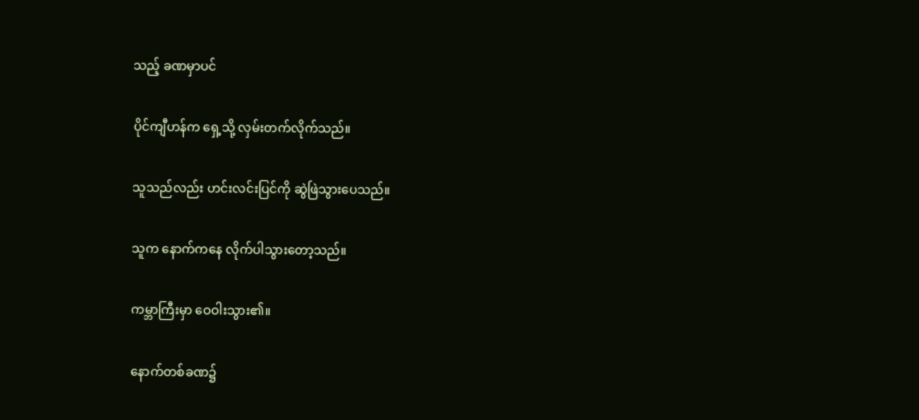သည့် ခဏမှာပင်

ပိုင်ကျီဟန်က ရှေ့သို့ လှမ်းတက်လိုက်သည်။

သူသည်လည်း ဟင်းလင်းပြင်ကို ဆွဲဖြဲသွားပေသည်။

သူက နောက်ကနေ လိုက်ပါသွားတော့သည်။

ကမ္ဘာကြီးမှာ ဝေဝါးသွား၏။

နောက်တစ်ခဏ၌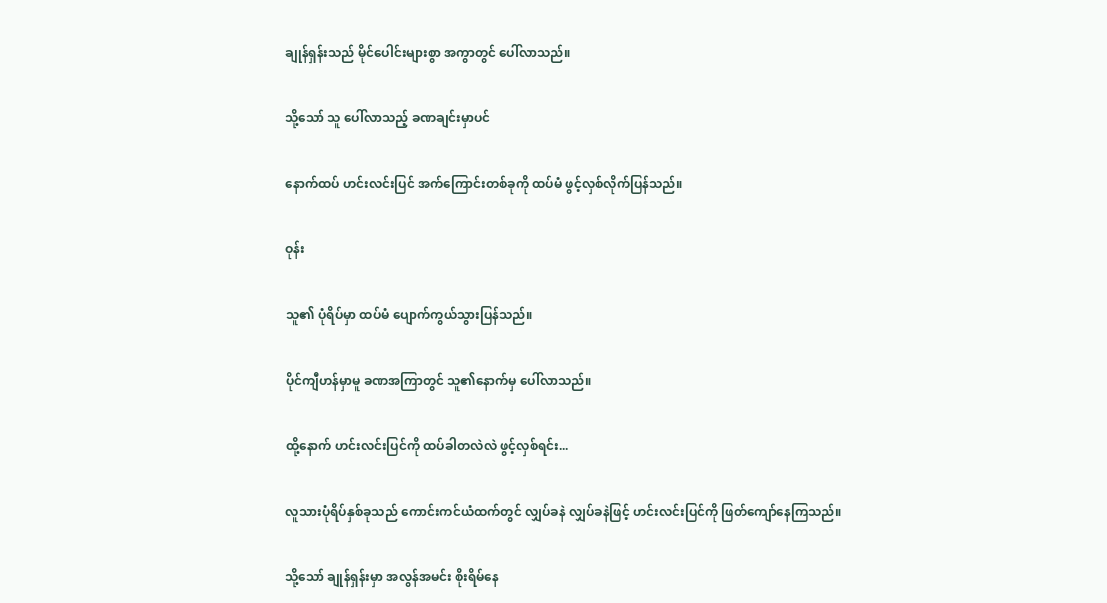ချုန်ရှန်းသည် မိုင်ပေါင်းများစွာ အကွာတွင် ပေါ်လာသည်။

သို့သော် သူ ပေါ်လာသည့် ခဏချင်းမှာပင်

နောက်ထပ် ဟင်းလင်းပြင် အက်ကြောင်းတစ်ခုကို ထပ်မံ ဖွင့်လှစ်လိုက်ပြန်သည်။

ဝုန်း

သူ၏ ပုံရိပ်မှာ ထပ်မံ ပျောက်ကွယ်သွားပြန်သည်။

ပိုင်ကျီဟန်မှာမူ ခဏအကြာတွင် သူ၏နောက်မှ ပေါ်လာသည်။

ထို့နောက် ဟင်းလင်းပြင်ကို ထပ်ခါတလဲလဲ ဖွင့်လှစ်ရင်း...

လူသားပုံရိပ်နှစ်ခုသည် ကောင်းကင်ယံထက်တွင် လျှပ်ခနဲ လျှပ်ခနဲဖြင့် ဟင်းလင်းပြင်ကို ဖြတ်ကျော်နေကြသည်။

သို့သော် ချုန်ရှန်းမှာ အလွန်အမင်း စိုးရိမ်နေ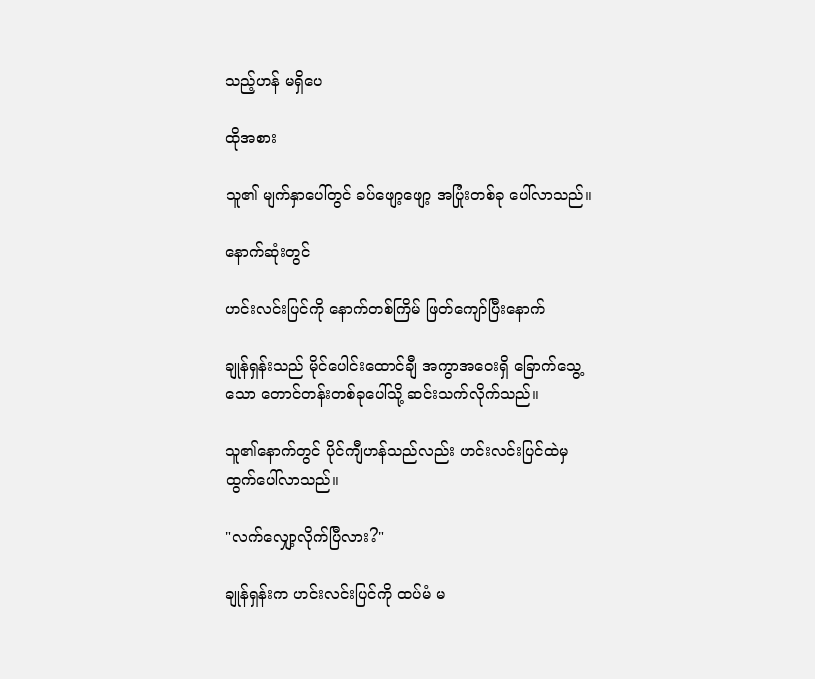သည့်ဟန် မရှိပေ

ထိုအစား

သူ၏ မျက်နှာပေါ်တွင် ခပ်ဖျော့ဖျော့ အပြုံးတစ်ခု ပေါ်လာသည်။

နောက်ဆုံးတွင်

ဟင်းလင်းပြင်ကို နောက်တစ်ကြိမ် ဖြတ်ကျော်ပြီးနောက်

ချုန်ရှန်းသည် မိုင်ပေါင်းထောင်ချီ အကွာအဝေးရှိ ခြောက်သွေ့သော တောင်တန်းတစ်ခုပေါ်သို့ ဆင်းသက်လိုက်သည်။

သူ၏နောက်တွင် ပိုင်ကျီဟန်သည်လည်း ဟင်းလင်းပြင်ထဲမှ ထွက်ပေါ်လာသည်။

"လက်လျှော့လိုက်ပြီလား?"

ချုန်ရှန်းက ဟင်းလင်းပြင်ကို ထပ်မံ မ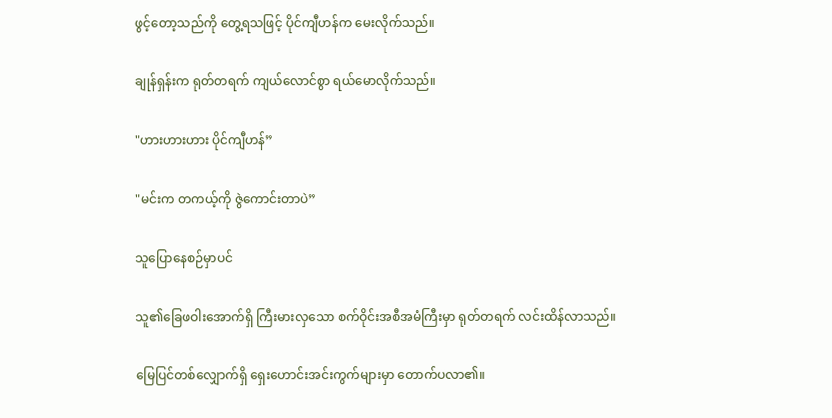ဖွင့်တော့သည်ကို တွေ့ရသဖြင့် ပိုင်ကျီဟန်က မေးလိုက်သည်။

ချုန်ရှန်းက ရုတ်တရက် ကျယ်လောင်စွာ ရယ်မောလိုက်သည်။

"ဟားဟားဟား ပိုင်ကျီဟန်”

"မင်းက တကယ့်ကို ဇွဲကောင်းတာပဲ”

သူပြောနေစဉ်မှာပင်

သူ၏ခြေဖဝါးအောက်ရှိ ကြီးမားလှသော စက်ဝိုင်းအစီအမံကြီးမှာ ရုတ်တရက် လင်းထိန်လာသည်။

မြေပြင်တစ်လျှောက်ရှိ ရှေးဟောင်းအင်းကွက်များမှာ တောက်ပလာ၏။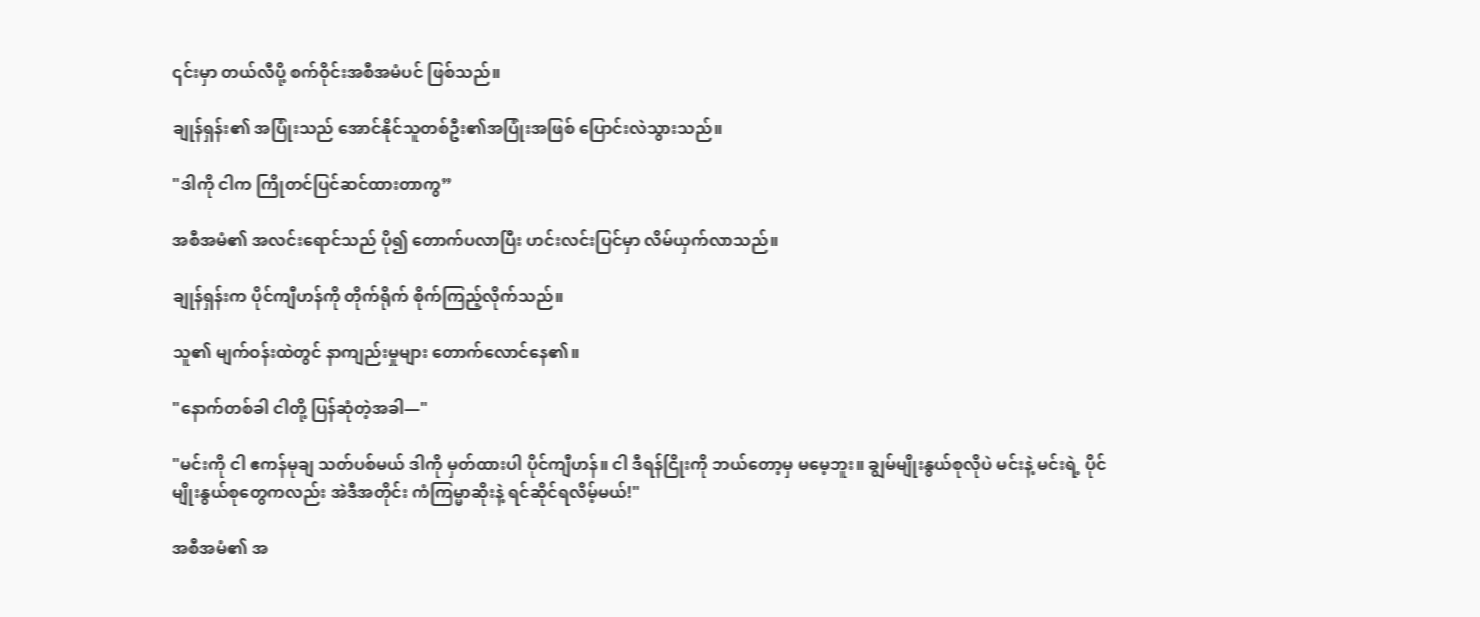၎င်းမှာ တယ်လီပို့ စက်ဝိုင်းအစီအမံပင် ဖြစ်သည်။

ချုန်ရှန်း၏ အပြုံးသည် အောင်နိုင်သူတစ်ဦး၏အပြုံးအဖြစ် ပြောင်းလဲသွားသည်။

"ဒါကို ငါက ကြိုတင်ပြင်ဆင်ထားတာကွ”

အစီအမံ၏ အလင်းရောင်သည် ပို၍ တောက်ပလာပြီး ဟင်းလင်းပြင်မှာ လိမ်ယှက်လာသည်။

ချုန်ရှန်းက ပိုင်ကျီဟန်ကို တိုက်ရိုက် စိုက်ကြည့်လိုက်သည်။

သူ၏ မျက်ဝန်းထဲတွင် နာကျည်းမှုများ တောက်လောင်နေ၏။

"နောက်တစ်ခါ ငါတို့ ပြန်ဆုံတဲ့အခါ—"

"မင်းကို ငါ ဧကန်မုချ သတ်ပစ်မယ် ဒါကို မှတ်ထားပါ ပိုင်ကျီဟန်။ ငါ ဒီရန်ငြိုးကို ဘယ်တော့မှ မမေ့ဘူး။ ချွမ်မျိုးနွယ်စုလိုပဲ မင်းနဲ့ မင်းရဲ့ ပိုင်မျိုးနွယ်စုတွေကလည်း အဲဒီအတိုင်း ကံကြမ္မာဆိုးနဲ့ ရင်ဆိုင်ရလိမ့်မယ်!"

အစီအမံ၏ အ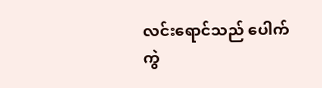လင်းရောင်သည် ပေါက်ကွဲ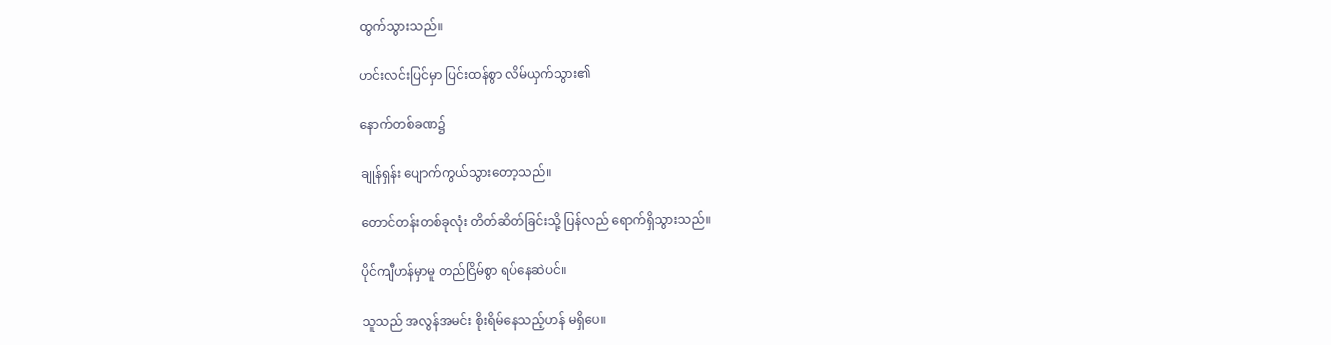ထွက်သွားသည်။

ဟင်းလင်းပြင်မှာ ပြင်းထန်စွာ လိမ်ယှက်သွား၏

နောက်တစ်ခဏ၌

ချုန်ရှန်း ပျောက်ကွယ်သွားတော့သည်။

တောင်တန်းတစ်ခုလုံး တိတ်ဆိတ်ခြင်းသို့ ပြန်လည် ရောက်ရှိသွားသည်။

ပိုင်ကျီဟန်မှာမူ တည်ငြိမ်စွာ ရပ်နေဆဲပင်။

သူသည် အလွန်အမင်း စိုးရိမ်နေသည့်ဟန် မရှိပေ။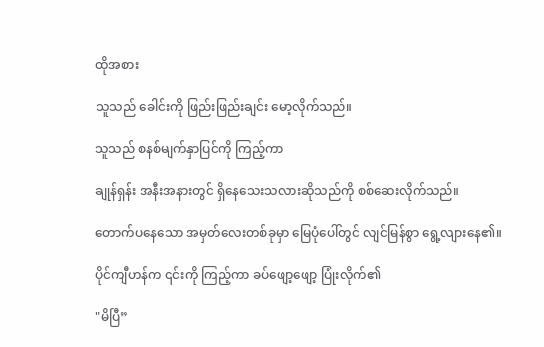ထိုအစား

သူသည် ခေါင်းကို ဖြည်းဖြည်းချင်း မော့လိုက်သည်။

သူသည် စနစ်မျက်နှာပြင်ကို ကြည့်ကာ

ချုန်ရှန်း အနီးအနားတွင် ရှိနေသေးသလားဆိုသည်ကို စစ်ဆေးလိုက်သည်။

တောက်ပနေသော အမှတ်လေးတစ်ခုမှာ မြေပုံပေါ်တွင် လျင်မြန်စွာ ရွေ့လျားနေ၏။

ပိုင်ကျီဟန်က ၎င်းကို ကြည့်ကာ ခပ်ဖျော့ဖျော့ ပြုံးလိုက်၏

"မိပြီ”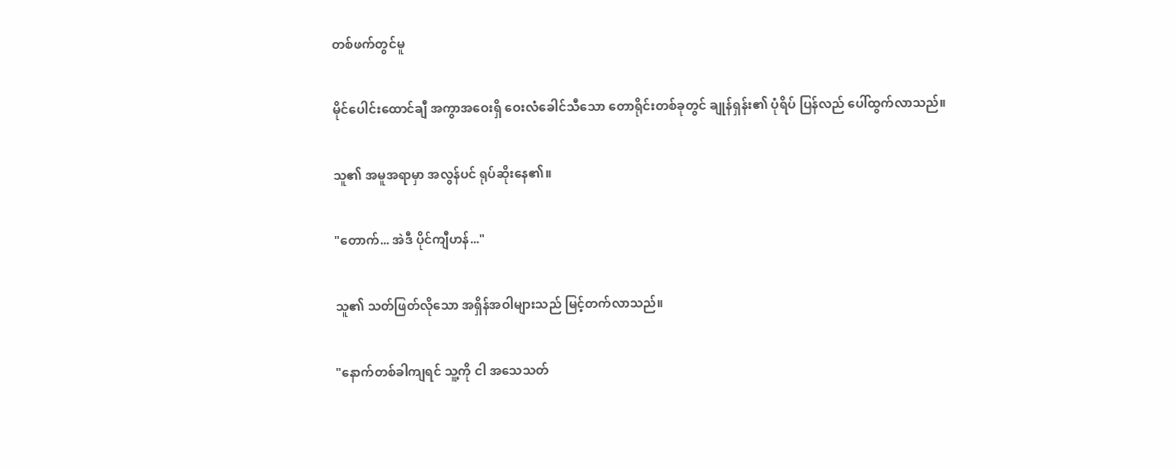တစ်ဖက်တွင်မူ

မိုင်ပေါင်းထောင်ချီ အကွာအဝေးရှိ ဝေးလံခေါင်သီသော တောရိုင်းတစ်ခုတွင် ချုန်ရှန်း၏ ပုံရိပ် ပြန်လည် ပေါ်ထွက်လာသည်။

သူ၏ အမူအရာမှာ အလွန်ပင် ရုပ်ဆိုးနေ၏။

"တောက်... အဲဒီ ပိုင်ကျီဟန်..."

သူ၏ သတ်ဖြတ်လိုသော အရှိန်အဝါများသည် မြင့်တက်လာသည်။

"နောက်တစ်ခါကျရင် သူ့ကို ငါ အသေသတ်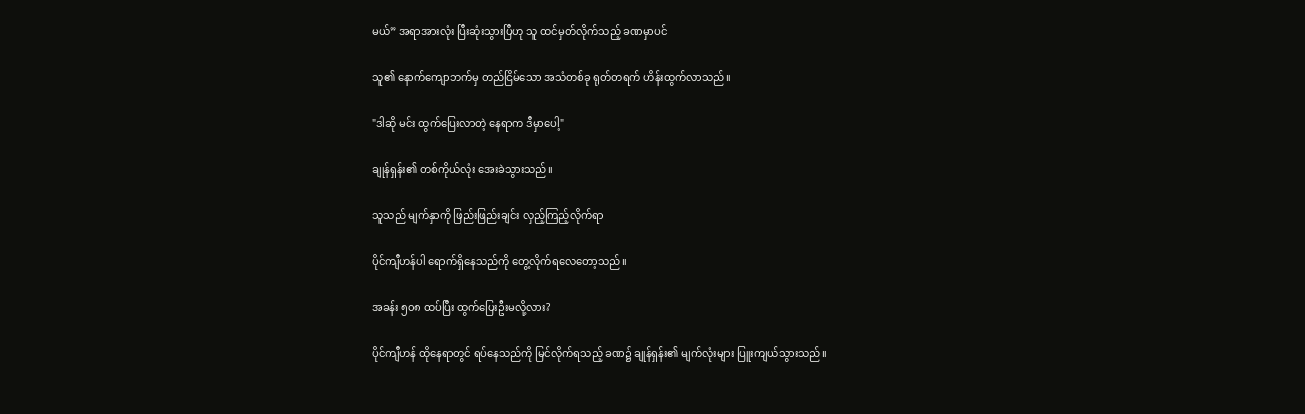မယ်” အရာအားလုံး ပြီးဆုံးသွားပြီဟု သူ ထင်မှတ်လိုက်သည့် ခဏမှာပင်

သူ၏ နောက်ကျောဘက်မှ တည်ငြိမ်သော အသံတစ်ခု ရုတ်တရက် ဟိန်းထွက်လာသည်။

"ဒါဆို မင်း ထွက်ပြေးလာတဲ့ နေရာက ဒီမှာပေါ့"

ချုန်ရှန်း၏ တစ်ကိုယ်လုံး အေးခဲသွားသည်။

သူသည် မျက်နှာကို ဖြည်းဖြည်းချင်း လှည့်ကြည့်လိုက်ရာ

ပိုင်ကျီဟန်ပါ ရောက်ရှိနေသည်ကို တွေ့လိုက်ရလေတော့သည်။

အခန်း ၅၀၈ ထပ်ပြီး ထွက်ပြေးဦးမလို့လား?

ပိုင်ကျီဟန် ထိုနေရာတွင် ရပ်နေသည်ကို မြင်လိုက်ရသည့် ခဏ၌ ချုန်ရှန်း၏ မျက်လုံးများ ပြူးကျယ်သွားသည်။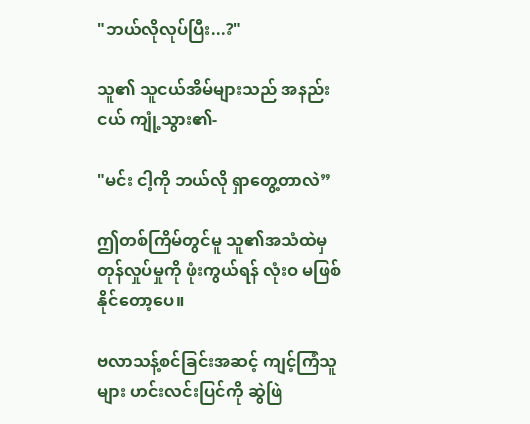"ဘယ်လိုလုပ်ပြီး...?"

သူ၏ သူငယ်အိမ်များသည် အနည်းငယ် ကျုံ့သွား၏-

"မင်း ငါ့ကို ဘယ်လို ရှာတွေ့တာလဲ”

ဤတစ်ကြိမ်တွင်မူ သူ၏အသံထဲမှ တုန်လှုပ်မှုကို ဖုံးကွယ်ရန် လုံးဝ မဖြစ်နိုင်တော့ပေ။

ဗလာသန့်စင်ခြင်းအဆင့် ကျင့်ကြံသူများ ဟင်းလင်းပြင်ကို ဆွဲဖြဲ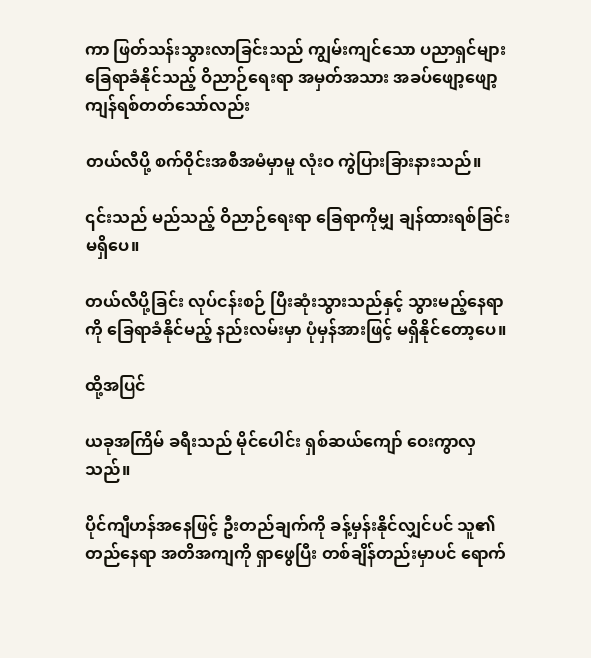ကာ ဖြတ်သန်းသွားလာခြင်းသည် ကျွမ်းကျင်သော ပညာရှင်များ ခြေရာခံနိုင်သည့် ဝိညာဉ်ရေးရာ အမှတ်အသား အခပ်ဖျော့ဖျော့ ကျန်ရစ်တတ်သော်လည်း

တယ်လီပို့ စက်ဝိုင်းအစီအမံမှာမူ လုံးဝ ကွဲပြားခြားနားသည်။

၎င်းသည် မည်သည့် ဝိညာဉ်ရေးရာ ခြေရာကိုမျှ ချန်ထားရစ်ခြင်း မရှိပေ။

တယ်လီပို့ခြင်း လုပ်ငန်းစဉ် ပြီးဆုံးသွားသည်နှင့် သွားမည့်နေရာကို ခြေရာခံနိုင်မည့် နည်းလမ်းမှာ ပုံမှန်အားဖြင့် မရှိနိုင်တော့ပေ။

ထို့အပြင်

ယခုအကြိမ် ခရီးသည် မိုင်ပေါင်း ရှစ်ဆယ်ကျော် ဝေးကွာလှသည်။

ပိုင်ကျီဟန်အနေဖြင့် ဦးတည်ချက်ကို ခန့်မှန်းနိုင်လျှင်ပင် သူ၏ တည်နေရာ အတိအကျကို ရှာဖွေပြီး တစ်ချိန်တည်းမှာပင် ရောက်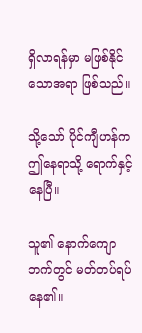ရှိလာရန်မှာ မဖြစ်နိုင်သောအရာ ဖြစ်သည်။

သို့သော် ပိုင်ကျီဟန်က ဤနေရာသို့ ရောက်နှင့်နေပြီ။

သူ၏ နောက်ကျောဘက်တွင် မတ်တပ်ရပ်နေ၏။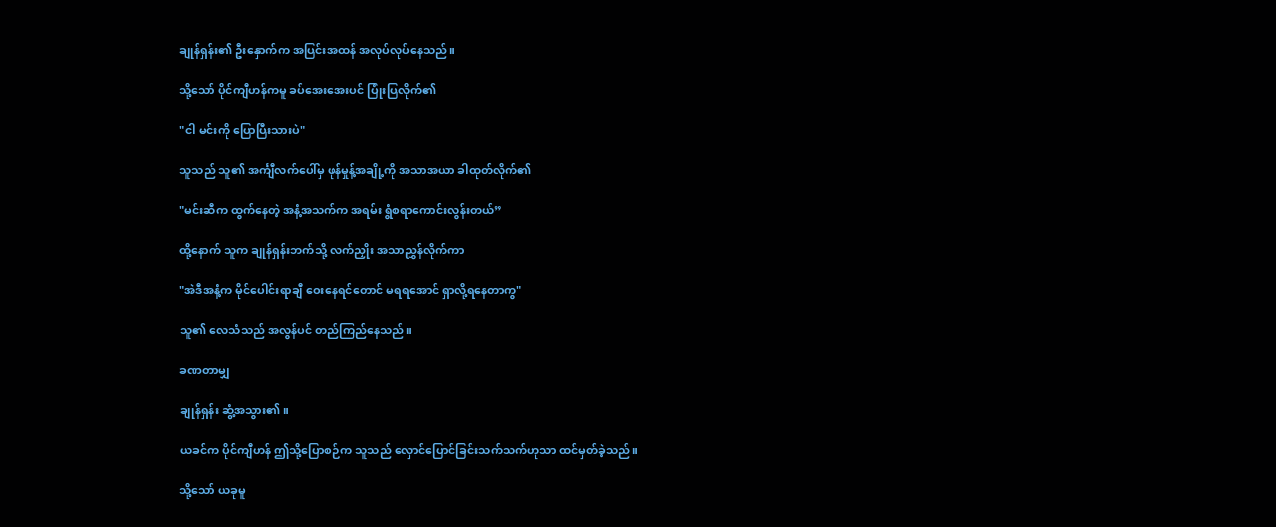ချုန်ရှန်း၏ ဦးနှောက်က အပြင်းအထန် အလုပ်လုပ်နေသည်။

သို့သော် ပိုင်ကျီဟန်ကမူ ခပ်အေးအေးပင် ပြုံးပြလိုက်၏

"ငါ မင်းကို ပြောပြီးသားပဲ"

သူသည် သူ၏ အင်္ကျီလက်ပေါ်မှ ဖုန်မှုန့်အချို့ကို အသာအယာ ခါထုတ်လိုက်၏

"မင်းဆီက ထွက်နေတဲ့ အနံ့အသက်က အရမ်း ရွံစရာကောင်းလွန်းတယ်”

ထို့နောက် သူက ချုန်ရှန်းဘက်သို့ လက်ညှိုး အသာညွှန်လိုက်ကာ

"အဲဒီအနံ့က မိုင်ပေါင်းရာချီ ဝေးနေရင်တောင် မရရအောင် ရှာလို့ရနေတာကွ"

သူ၏ လေသံသည် အလွန်ပင် တည်ကြည်နေသည်။

ခဏတာမျှ

ချုန်ရှန်း ဆွံ့အသွား၏။

ယခင်က ပိုင်ကျီဟန် ဤသို့ပြောစဉ်က သူသည် လှောင်ပြောင်ခြင်းသက်သက်ဟုသာ ထင်မှတ်ခဲ့သည်။

သို့သော် ယခုမူ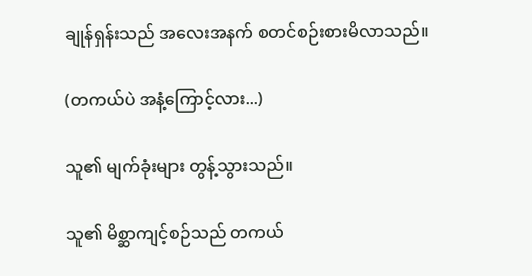ချုန်ရှန်းသည် အလေးအနက် စတင်စဉ်းစားမိလာသည်။

(တကယ်ပဲ အနံ့ကြောင့်လား...)

သူ၏ မျက်ခုံးများ တွန့်သွားသည်။

သူ၏ မိစ္ဆာကျင့်စဉ်သည် တကယ်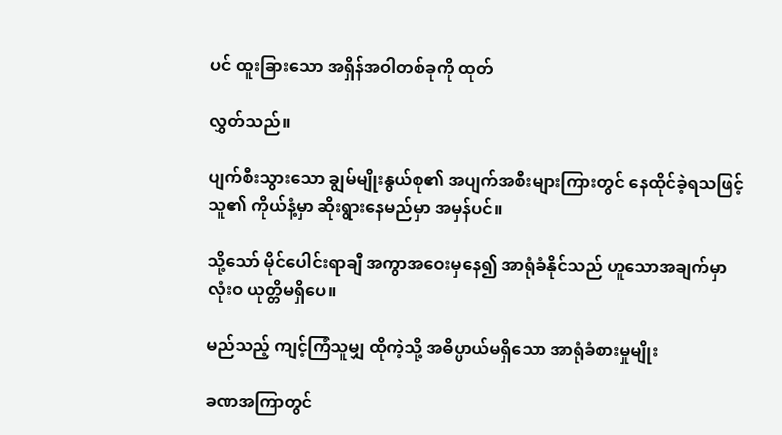ပင် ထူးခြားသော အရှိန်အဝါတစ်ခုကို ထုတ်

လွှတ်သည်။

ပျက်စီးသွားသော ချွမ်မျိုးနွယ်စု၏ အပျက်အစီးများကြားတွင် နေထိုင်ခဲ့ရသဖြင့် သူ၏ ကိုယ်နံ့မှာ ဆိုးရွားနေမည်မှာ အမှန်ပင်။

သို့သော် မိုင်ပေါင်းရာချီ အကွာအဝေးမှနေ၍ အာရုံခံနိုင်သည် ဟူသောအချက်မှာ လုံးဝ ယုတ္တိမရှိပေ။

မည်သည့် ကျင့်ကြံသူမျှ ထိုကဲ့သို့ အဓိပ္ပာယ်မရှိသော အာရုံခံစားမှုမျိုး

ခဏအကြာတွင်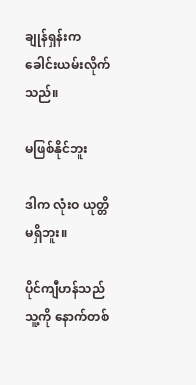ချုန်ရှန်းက ခေါင်းယမ်းလိုက်သည်။

မဖြစ်နိုင်ဘူး

ဒါက လုံးဝ ယုတ္တိမရှိဘူး။

ပိုင်ကျီဟန်သည် သူ့ကို နောက်တစ်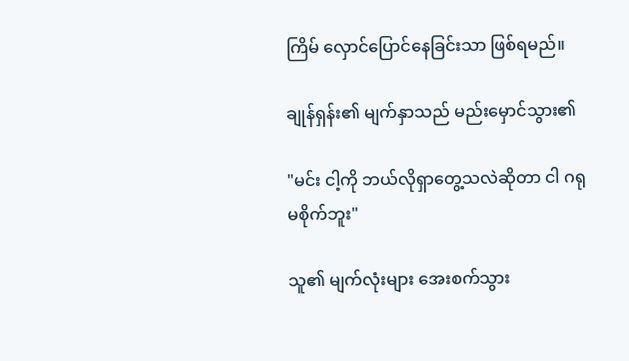ကြိမ် လှောင်ပြောင်နေခြင်းသာ ဖြစ်ရမည်။

ချုန်ရှန်း၏ မျက်နှာသည် မည်းမှောင်သွား၏

"မင်း ငါ့ကို ဘယ်လိုရှာတွေ့သလဲဆိုတာ ငါ ဂရုမစိုက်ဘူး"

သူ၏ မျက်လုံးများ အေးစက်သွား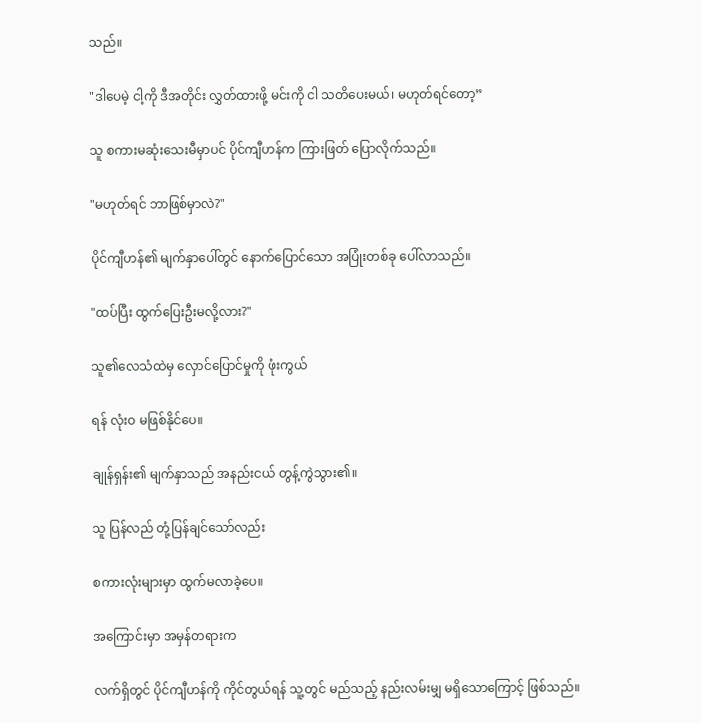သည်။

"ဒါပေမဲ့ ငါ့ကို ဒီအတိုင်း လွှတ်ထားဖို့ မင်းကို ငါ သတိပေးမယ်၊ မဟုတ်ရင်တော့”

သူ စကားမဆုံးသေးမီမှာပင် ပိုင်ကျီဟန်က ကြားဖြတ် ပြောလိုက်သည်။

"မဟုတ်ရင် ဘာဖြစ်မှာလဲ?"

ပိုင်ကျီဟန်၏ မျက်နှာပေါ်တွင် နောက်ပြောင်သော အပြုံးတစ်ခု ပေါ်လာသည်။

"ထပ်ပြီး ထွက်ပြေးဦးမလို့လား?"

သူ၏လေသံထဲမှ လှောင်ပြောင်မှုကို ဖုံးကွယ်

ရန် လုံးဝ မဖြစ်နိုင်ပေ။

ချုန်ရှန်း၏ မျက်နှာသည် အနည်းငယ် တွန့်ကွဲသွား၏။

သူ ပြန်လည် တုံ့ပြန်ချင်သော်လည်း

စကားလုံးများမှာ ထွက်မလာခဲ့ပေ။

အကြောင်းမှာ အမှန်တရားက

လက်ရှိတွင် ပိုင်ကျီဟန်ကို ကိုင်တွယ်ရန် သူ့တွင် မည်သည့် နည်းလမ်းမျှ မရှိသောကြောင့် ဖြစ်သည်။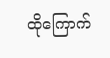ထိုကြောက်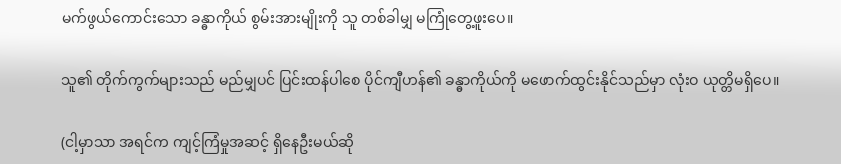မက်ဖွယ်ကောင်းသော ခန္ဓာကိုယ် စွမ်းအားမျိုးကို သူ တစ်ခါမျှ မကြုံတွေ့ဖူးပေ။

သူ၏ တိုက်ကွက်များသည် မည်မျှပင် ပြင်းထန်ပါစေ ပိုင်ကျီဟန်၏ ခန္ဓာကိုယ်ကို မဖောက်ထွင်းနိုင်သည်မှာ လုံးဝ ယုတ္တိမရှိပေ။

(ငါ့မှာသာ အရင်က ကျင့်ကြံမှုအဆင့် ရှိနေဦးမယ်ဆို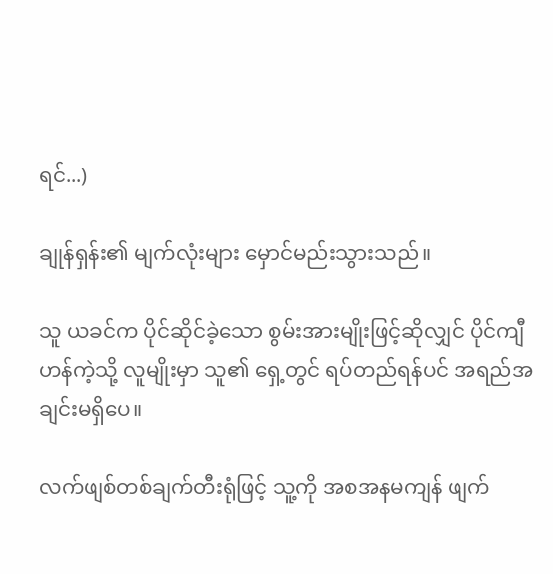ရင်...)

ချုန်ရှန်း၏ မျက်လုံးများ မှောင်မည်းသွားသည်။

သူ ယခင်က ပိုင်ဆိုင်ခဲ့သော စွမ်းအားမျိုးဖြင့်ဆိုလျှင် ပိုင်ကျီဟန်ကဲ့သို့ လူမျိုးမှာ သူ၏ ရှေ့တွင် ရပ်တည်ရန်ပင် အရည်အချင်းမရှိပေ။

လက်ဖျစ်တစ်ချက်တီးရုံဖြင့် သူ့ကို အစအနမကျန် ဖျက်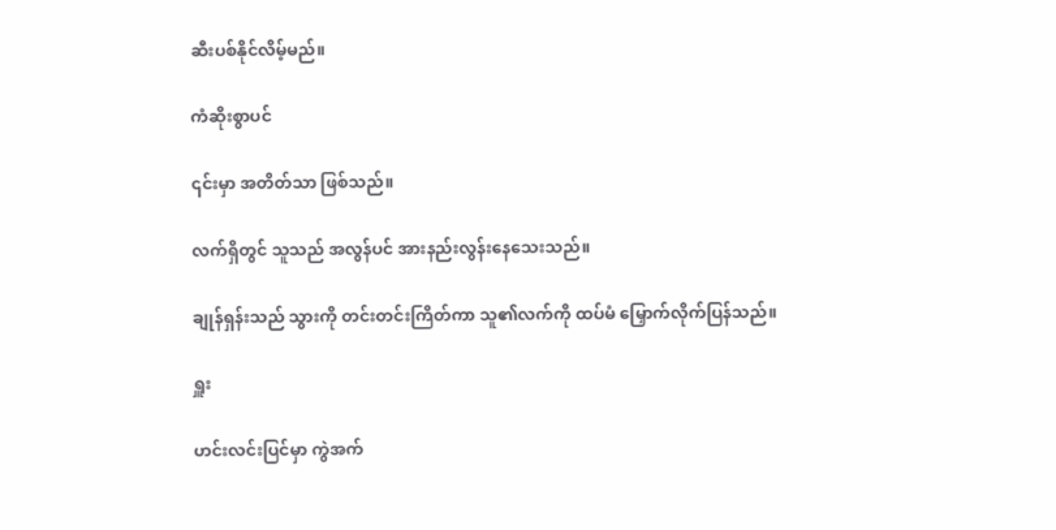ဆီးပစ်နိုင်လိမ့်မည်။

ကံဆိုးစွာပင်

၎င်းမှာ အတိတ်သာ ဖြစ်သည်။

လက်ရှိတွင် သူသည် အလွန်ပင် အားနည်းလွန်းနေသေးသည်။

ချုန်ရှန်းသည် သွားကို တင်းတင်းကြိတ်ကာ သူ၏လက်ကို ထပ်မံ မြှောက်လိုက်ပြန်သည်။

ရှူး

ဟင်းလင်းပြင်မှာ ကွဲအက်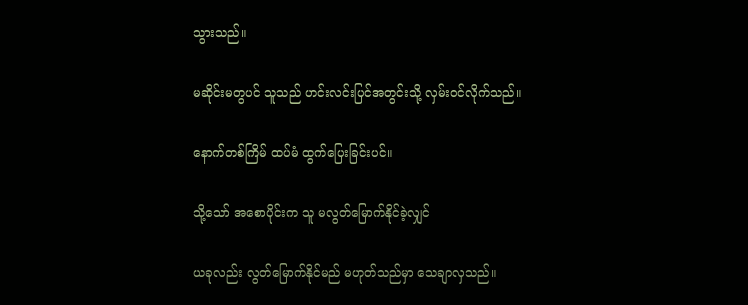သွားသည်။

မဆိုင်းမတွပင် သူသည် ဟင်းလင်းပြင်အတွင်းသို့ လှမ်းဝင်လိုက်သည်။

နောက်တစ်ကြိမ် ထပ်မံ ထွက်ပြေးခြင်းပင်။

သို့သော် အစောပိုင်းက သူ မလွတ်မြောက်နိုင်ခဲ့လျှင်

ယခုလည်း လွတ်မြောက်နိုင်မည် မဟုတ်သည်မှာ သေချာလှသည်။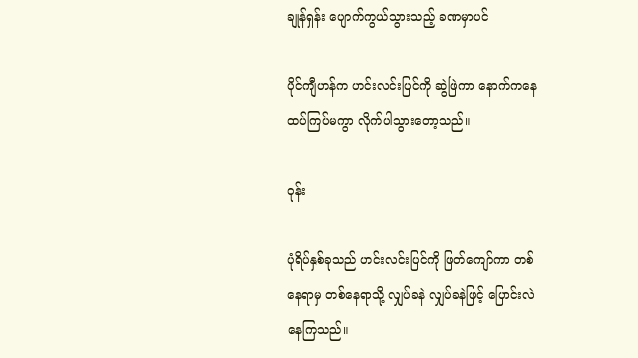ချုန်ရှန်း ပျောက်ကွယ်သွားသည့် ခဏမှာပင်

ပိုင်ကျီဟန်က ဟင်းလင်းပြင်ကို ဆွဲဖြဲကာ နောက်ကနေ ထပ်ကြပ်မကွာ လိုက်ပါသွားတော့သည်။

ဝုန်း

ပုံရိပ်နှစ်ခုသည် ဟင်းလင်းပြင်ကို ဖြတ်ကျော်ကာ တစ်နေရာမှ တစ်နေရာသို့ လျှပ်ခနဲ လျှပ်ခနဲဖြင့် ပြောင်းလဲနေကြသည်။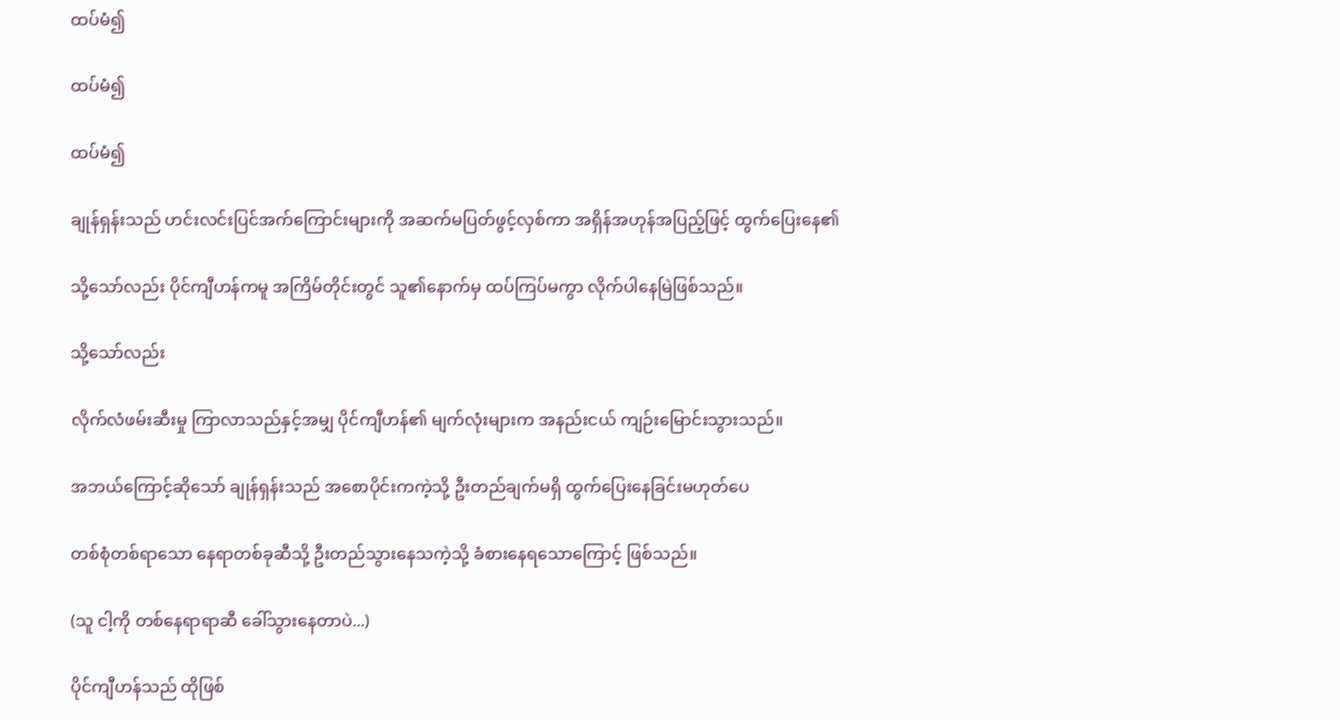ထပ်မံ၍

ထပ်မံ၍

ထပ်မံ၍

ချုန်ရှန်းသည် ဟင်းလင်းပြင်အက်ကြောင်းများကို အဆက်မပြတ်ဖွင့်လှစ်ကာ အရှိန်အဟုန်အပြည့်ဖြင့် ထွက်ပြေးနေ၏

သို့သော်လည်း ပိုင်ကျီဟန်ကမူ အကြိမ်တိုင်းတွင် သူ၏နောက်မှ ထပ်ကြပ်မကွာ လိုက်ပါနေမြဲဖြစ်သည်။

သို့သော်လည်း

လိုက်လံဖမ်းဆီးမှု ကြာလာသည်နှင့်အမျှ ပိုင်ကျီဟန်၏ မျက်လုံးများက အနည်းငယ် ကျဉ်းမြောင်းသွားသည်။

အဘယ်ကြောင့်ဆိုသော် ချုန်ရှန်းသည် အစောပိုင်းကကဲ့သို့ ဦးတည်ချက်မရှိ ထွက်ပြေးနေခြင်းမဟုတ်ပေ

တစ်စုံတစ်ရာသော နေရာတစ်ခုဆီသို့ ဦးတည်သွားနေသကဲ့သို့ ခံစားနေရသောကြောင့် ဖြစ်သည်။

(သူ ငါ့ကို တစ်နေရာရာဆီ ခေါ်သွားနေတာပဲ...)

ပိုင်ကျီဟန်သည် ထိုဖြစ်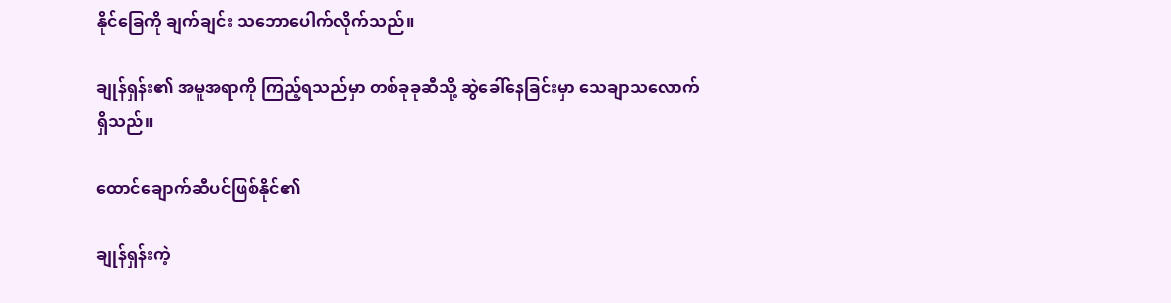နိုင်ခြေကို ချက်ချင်း သဘောပေါက်လိုက်သည်။

ချုန်ရှန်း၏ အမူအရာကို ကြည့်ရသည်မှာ တစ်ခုခုဆီသို့ ဆွဲခေါ်နေခြင်းမှာ သေချာသလောက်ရှိသည်။

ထောင်ချောက်ဆီပင်ဖြစ်နိုင်၏

ချုန်ရှန်းကဲ့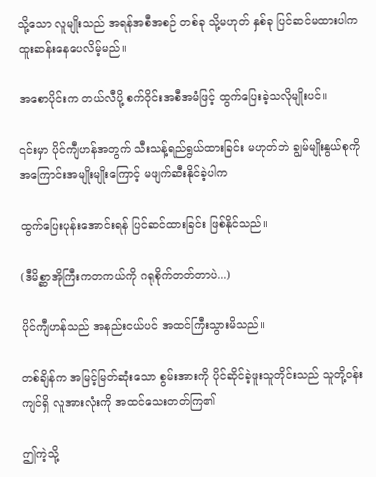သို့သော လူမျိုးသည် အရန်အစီအစဉ် တစ်ခု သို့မဟုတ် နှစ်ခု ပြင်ဆင်မထားပါက ထူးဆန်းနေပေလိမ့်မည်။

အစောပိုင်းက တယ်လီပို့ စက်ဝိုင်းအစီအမံဖြင့် ထွက်ပြေးခဲ့သလိုမျိုးပင်။

၎င်းမှာ ပိုင်ကျီဟန်အတွက် သီးသန့်ရည်ရွယ်ထားခြင်း မဟုတ်ဘဲ ချွမ်မျိုးနွယ်စုကို အကြောင်းအမျိုးမျိုးကြောင့် မဖျက်ဆီးနိုင်ခဲ့ပါက

ထွက်ပြေးပုန်းအောင်းရန် ပြင်ဆင်ထားခြင်း ဖြစ်နိုင်သည်။

(ဒီမိစ္ဆာအိုကြီးကတကယ်ကို ဂရုစိုက်တတ်တာပဲ...)

ပိုင်ကျီဟန်သည် အနည်းငယ်ပင် အထင်ကြီးသွားမိသည်။

တစ်ချိန်က အမြင့်မြတ်ဆုံးသော စွမ်းအားကို ပိုင်ဆိုင်ခဲ့ဖူးသူတိုင်းသည် သူတို့ဝန်းကျင်ရှိ လူအားလုံးကို အထင်သေးတတ်ကြ၏

ဤကဲ့သို့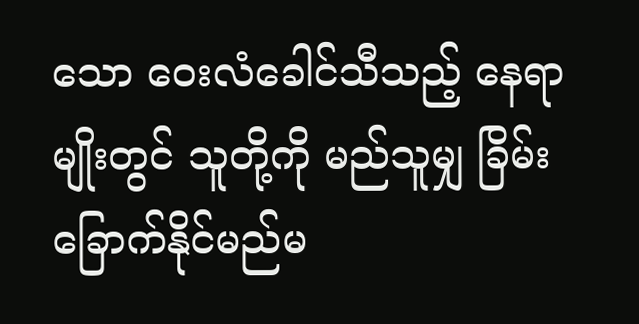သော ဝေးလံခေါင်သီသည့် နေရာမျိုးတွင် သူတို့ကို မည်သူမျှ ခြိမ်းခြောက်နိုင်မည်မ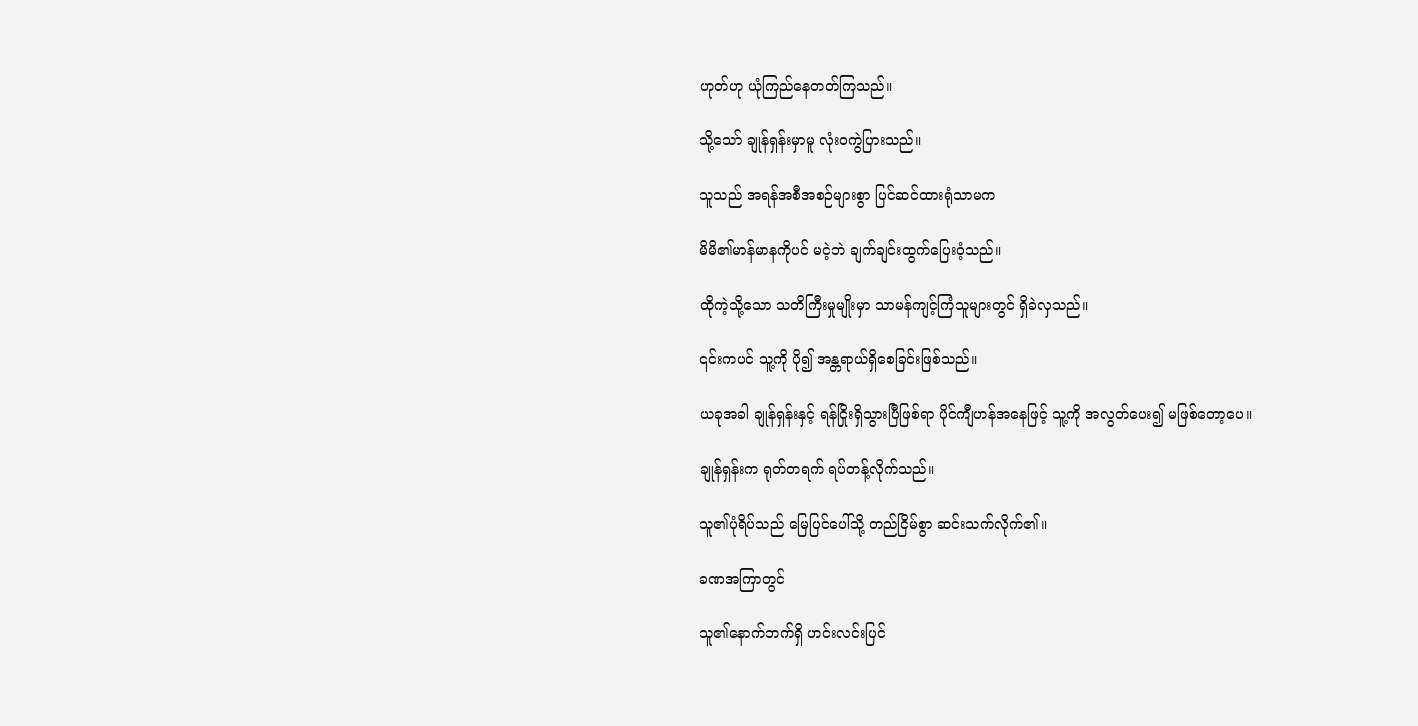ဟုတ်ဟု ယုံကြည်နေတတ်ကြသည်။

သို့သော် ချုန်ရှန်းမှာမူ လုံးဝကွဲပြားသည်။

သူသည် အရန်အစီအစဉ်များစွာ ပြင်ဆင်ထားရုံသာမက

မိမိ၏မာန်မာနကိုပင် မငဲ့ဘဲ ချက်ချင်းထွက်ပြေးဝံ့သည်။

ထိုကဲ့သို့သော သတိကြီးမှုမျိုးမှာ သာမန်ကျင့်ကြံသူများတွင် ရှိခဲလှသည်။

၎င်းကပင် သူ့ကို ပို၍ အန္တရာယ်ရှိစေခြင်းဖြစ်သည်။

ယခုအခါ ချုန်ရှန်းနှင့် ရန်ငြိုးရှိသွားပြီဖြစ်ရာ ပိုင်ကျီဟန်အနေဖြင့် သူ့ကို အလွတ်ပေး၍ မဖြစ်တော့ပေ။

ချုန်ရှန်းက ရုတ်တရက် ရပ်တန့်လိုက်သည်။

သူ၏ပုံရိပ်သည် မြေပြင်ပေါ်သို့ တည်ငြိမ်စွာ ဆင်းသက်လိုက်၏။

ခဏအကြာတွင်

သူ၏နောက်ဘက်ရှိ ဟင်းလင်းပြင်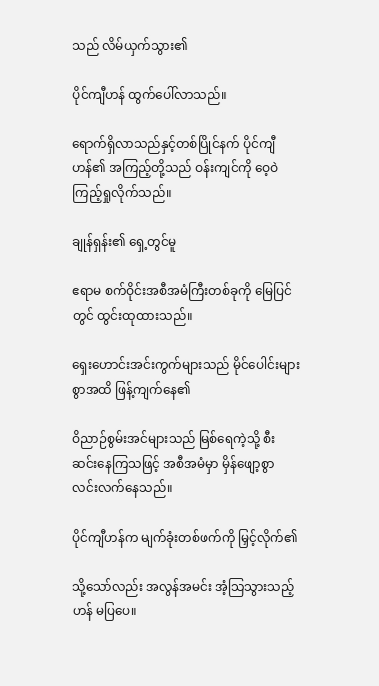သည် လိမ်ယှက်သွား၏

ပိုင်ကျီဟန် ထွက်ပေါ်လာသည်။

ရောက်ရှိလာသည်နှင့်တစ်ပြိုင်နက် ပိုင်ကျီဟန်၏ အကြည့်တို့သည် ဝန်းကျင်ကို ဝေ့ဝဲကြည့်ရှုလိုက်သည်။

ချုန်ရှန်း၏ ရှေ့တွင်မူ

ဧရာမ စက်ဝိုင်းအစီအမံကြီးတစ်ခုကို မြေပြင်တွင် ထွင်းထုထားသည်။

ရှေးဟောင်းအင်းကွက်များသည် မိုင်ပေါင်းများစွာအထိ ဖြန့်ကျက်နေ၏

ဝိညာဉ်စွမ်းအင်များသည် မြစ်ရေကဲ့သို့ စီးဆင်းနေကြသဖြင့် အစီအမံမှာ မှိန်ဖျော့စွာ လင်းလက်နေသည်။

ပိုင်ကျီဟန်က မျက်ခုံးတစ်ဖက်ကို မြှင့်လိုက်၏

သို့သော်လည်း အလွန်အမင်း အံ့သြသွားသည့်ဟန် မပြပေ။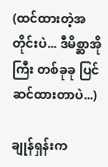(ထင်ထားတဲ့အတိုင်းပဲ... ဒီမိစ္ဆာအိုကြီး တစ်ခုခု ပြင်ဆင်ထားတာပဲ...)

ချုန်ရှန်းက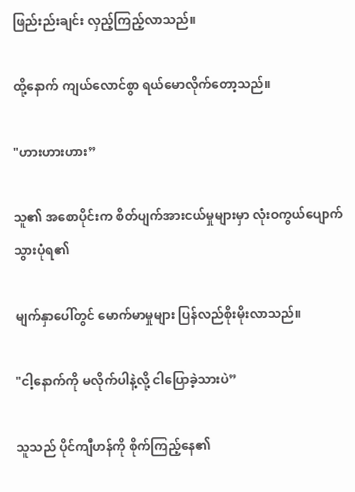ဖြည်းည်းချင်း လှည့်ကြည့်လာသည်။

ထို့နောက် ကျယ်လောင်စွာ ရယ်မောလိုက်တော့သည်။

"ဟားဟားဟား”

သူ၏ အစောပိုင်းက စိတ်ပျက်အားငယ်မှုများမှာ လုံးဝကွယ်ပျောက်သွားပုံရ၏

မျက်နှာပေါ်တွင် မောက်မာမှုများ ပြန်လည်စိုးမိုးလာသည်။

"ငါ့နောက်ကို မလိုက်ပါနဲ့လို့ ငါပြောခဲ့သားပဲ”

သူသည် ပိုင်ကျီဟန်ကို စိုက်ကြည့်နေ၏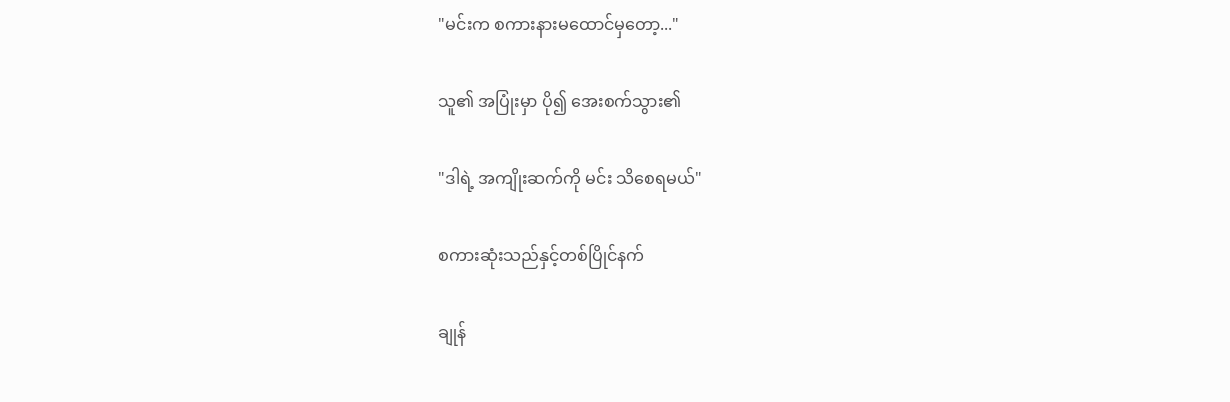"မင်းက စကားနားမထောင်မှတော့..."

သူ၏ အပြုံးမှာ ပို၍ အေးစက်သွား၏

"ဒါရဲ့ အကျိုးဆက်ကို မင်း သိစေရမယ်"

စကားဆုံးသည်နှင့်တစ်ပြိုင်နက်

ချုန်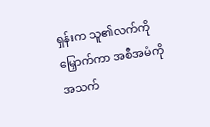ရှန်းက သူ၏လက်ကိုမြှောက်ကာ အစီအမံကို အသက်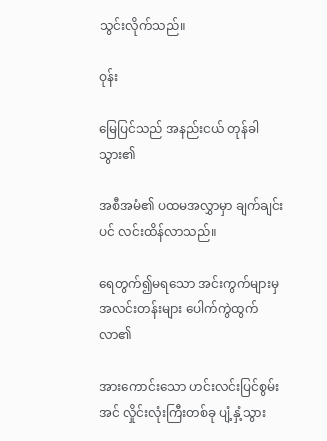သွင်းလိုက်သည်။

ဝုန်း

မြေပြင်သည် အနည်းငယ် တုန်ခါသွား၏

အစီအမံ၏ ပထမအလွှာမှာ ချက်ချင်းပင် လင်းထိန်လာသည်။

ရေတွက်၍မရသော အင်းကွက်များမှ အလင်းတန်းများ ပေါက်ကွဲထွက်လာ၏

အားကောင်းသော ဟင်းလင်းပြင်စွမ်းအင် လှိုင်းလုံးကြီးတစ်ခု ပျံ့နှံ့သွား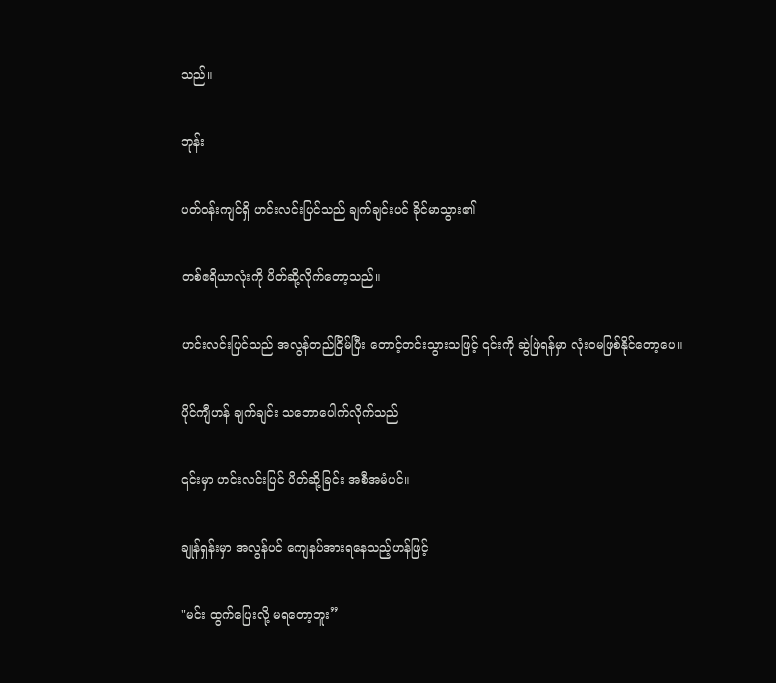သည်။

ဘုန်း

ပတ်ဝန်းကျင်ရှိ ဟင်းလင်းပြင်သည် ချက်ချင်းပင် ခိုင်မာသွား၏

တစ်ဧရိယာလုံးကို ပိတ်ဆို့လိုက်တော့သည်။

ဟင်းလင်းပြင်သည် အလွန်တည်ငြိမ်ပြီး တောင့်တင်းသွားသဖြင့် ၎င်းကို ဆွဲဖြဲရန်မှာ လုံးဝမဖြစ်နိုင်တော့ပေ။

ပိုင်ကျီဟန် ချက်ချင်း သဘောပေါက်လိုက်သည်

၎င်းမှာ ဟင်းလင်းပြင် ပိတ်ဆို့ခြင်း အစီအမံပင်။

ချုန်ရှန်းမှာ အလွန်ပင် ကျေနပ်အားရနေသည့်ဟန်ဖြင့်

"မင်း ထွက်ပြေးလို့ မရတော့ဘူး”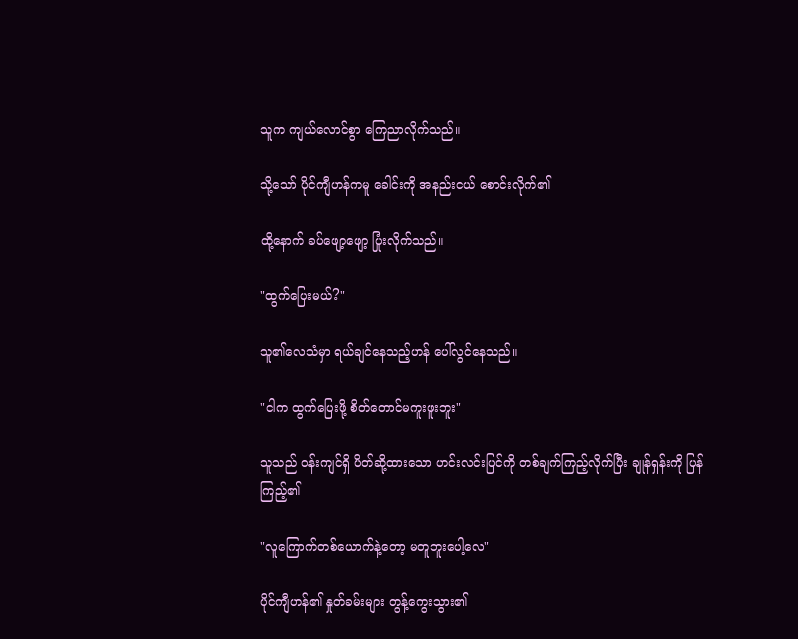သူက ကျယ်လောင်စွာ ကြေညာလိုက်သည်။

သို့သော် ပိုင်ကျီဟန်ကမူ ခေါင်းကို အနည်းငယ် စောင်းလိုက်၏

ထို့နောက် ခပ်ဖျော့ဖျော့ ပြုံးလိုက်သည်။

"ထွက်ပြေးမယ်?"

သူ၏လေသံမှာ ရယ်ချင်နေသည့်ဟန် ပေါ်လွင်နေသည်။

"ငါက ထွက်ပြေးဖို့ စိတ်တောင်မကူးဖူးဘူး"

သူသည် ဝန်းကျင်ရှိ ပိတ်ဆို့ထားသော ဟင်းလင်းပြင်ကို တစ်ချက်ကြည့်လိုက်ပြီး ချုန်ရှန်းကို ပြန်ကြည့်၏

"လူကြောက်တစ်ယောက်နဲ့တော့ မတူဘူးပေါ့လေ"

ပိုင်ကျီဟန်၏ နှုတ်ခမ်းများ တွန့်ကွေးသွား၏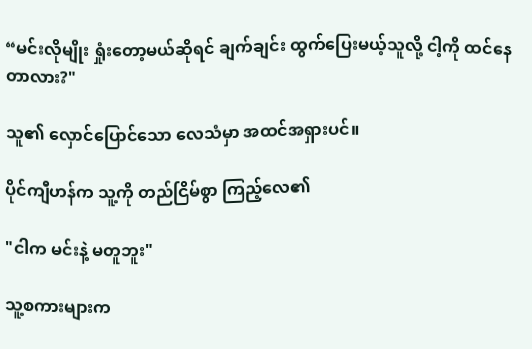“မင်းလိုမျိုး ရှုံးတော့မယ်ဆိုရင် ချက်ချင်း ထွက်ပြေးမယ့်သူလို့ ငါ့ကို ထင်နေတာလား?"

သူ၏ လှောင်ပြောင်သော လေသံမှာ အထင်အရှားပင်။

ပိုင်ကျီဟန်က သူ့ကို တည်ငြိမ်စွာ ကြည့်လေ၏

"ငါက မင်းနဲ့ မတူဘူး"

သူ့စကားများက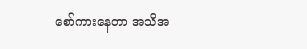စော်ကားနေတာ အသိအ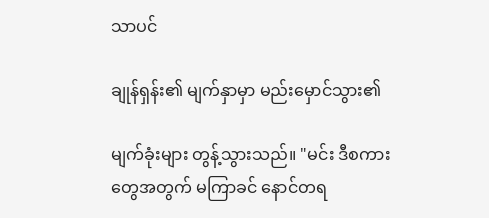သာပင်

ချုန်ရှန်း၏ မျက်နှာမှာ မည်းမှောင်သွား၏

မျက်ခုံးများ တွန့်သွားသည်။ "မင်း ဒီစကားတွေအတွက် မကြာခင် နောင်တရ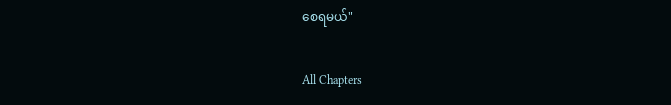စေရမယ်"

All Chapters